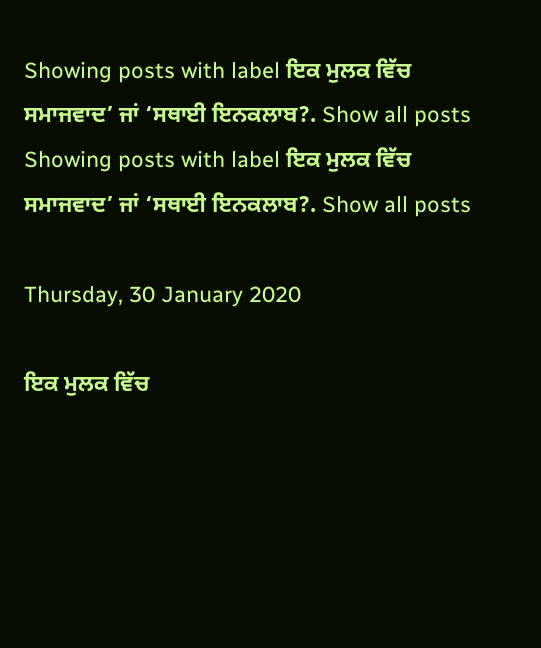Showing posts with label ਇਕ ਮੁਲਕ ਵਿੱਚ ਸਮਾਜਵਾਦ’ ਜਾਂ ‘ਸਥਾਈ ਇਨਕਲਾਬ?. Show all posts
Showing posts with label ਇਕ ਮੁਲਕ ਵਿੱਚ ਸਮਾਜਵਾਦ’ ਜਾਂ ‘ਸਥਾਈ ਇਨਕਲਾਬ?. Show all posts

Thursday, 30 January 2020

ਇਕ ਮੁਲਕ ਵਿੱਚ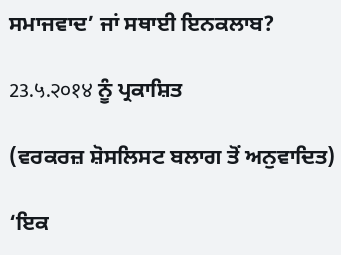ਸਮਾਜਵਾਦ’ ਜਾਂ ਸਥਾਈ ਇਨਕਲਾਬ?

23.५.२०१४ ਨੂੰ ਪ੍ਰਕਾਸ਼ਿਤ

(ਵਰਕਰਜ਼ ਸ਼ੋਸਲਿਸਟ ਬਲਾਗ ਤੋਂ ਅਨੁਵਾਦਿਤ)

‘ਇਕ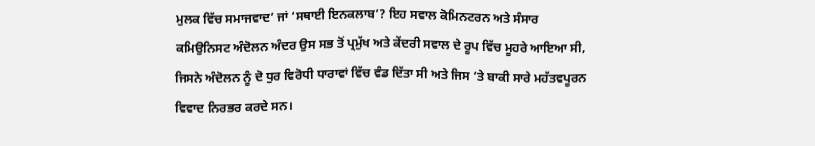ਮੁਲਕ ਵਿੱਚ ਸਮਾਜਵਾਦ’ ਜਾਂ ‘ਸਥਾਈ ਇਨਕਲਾਬ’? ਇਹ ਸਵਾਲ ਕੋਮਿਨਟਰਨ ਅਤੇ ਸੰਸਾਰ ਕਮਿਉਨਿਸਟ ਅੰਦੋਲਨ ਅੰਦਰ ਉਸ ਸਭ ਤੋਂ ਪ੍ਰਮੁੱਖ ਅਤੇ ਕੇਂਦਰੀ ਸਵਾਲ ਦੇ ਰੂਪ ਵਿੱਚ ਮੂਹਰੇ ਆਇਆ ਸੀ, ਜਿਸਨੇ ਅੰਦੋਲਨ ਨੂੰ ਦੋ ਧੁਰ ਵਿਰੋਧੀ ਧਾਰਾਵਾਂ ਵਿੱਚ ਵੰਡ ਦਿੱਤਾ ਸੀ ਅਤੇ ਜਿਸ ‘ਤੇ ਬਾਕੀ ਸਾਰੇ ਮਹੱਤਵਪੂਰਨ ਵਿਵਾਦ ਨਿਰਭਰ ਕਰਦੇ ਸਨ।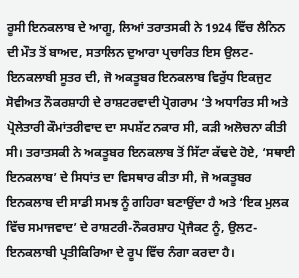ਰੂਸੀ ਇਨਕਲਾਬ ਦੇ ਆਗੂ, ਲਿਆਂ ਤਰਾਤਸਕੀ ਨੇ 1924 ਵਿੱਚ ਲੈਨਿਨ ਦੀ ਮੌਤ ਤੋਂ ਬਾਅਦ, ਸਤਾਲਿਨ ਦੁਆਰਾ ਪ੍ਰਚਾਰਿਤ ਇਸ ਉਲਟ-ਇਨਕਲਾਬੀ ਸੂਤਰ ਦੀ, ਜੋ ਅਕਤੂਬਰ ਇਨਕਲਾਬ ਵਿਰੁੱਧ ਇਕਜੁਟ ਸੋਵੀਅਤ ਨੌਕਰਸ਼ਾਹੀ ਦੇ ਰਾਸ਼ਟਰਵਾਦੀ ਪ੍ਰੋਗਰਾਮ ‘ਤੇ ਅਧਾਰਿਤ ਸੀ ਅਤੇ ਪ੍ਰੋਲੇਤਾਰੀ ਕੌਮਾਂਤਰੀਵਾਦ ਦਾ ਸਪਸ਼ੱਟ ਨਕਾਰ ਸੀ, ਕੜੀ ਅਲੋਚਨਾ ਕੀਤੀ ਸੀ। ਤਰਾਤਸਕੀ ਨੇ ਅਕਤੂਬਰ ਇਨਕਲਾਬ ਤੋਂ ਸਿੱਟਾ ਕੱਢਦੇ ਹੋਏ, ‘ਸਥਾਈ ਇਨਕਲਾਬ’ ਦੇ ਸਿਧਾਂਤ ਦਾ ਵਿਸਥਾਰ ਕੀਤਾ ਸੀ, ਜੋ ਅਕਤੂਬਰ ਇਨਕਲਾਬ ਦੀ ਸਾਡੀ ਸਮਝ ਨੂੰ ਗਹਿਰਾ ਬਣਾਉਂਦਾ ਹੈ ਅਤੇ ‘ਇਕ ਮੁਲਕ ਵਿੱਚ ਸਮਾਜਵਾਦ’ ਦੇ ਰਾਸ਼ਟਰੀ-ਨੌਕਰਸ਼ਾਹ ਪ੍ਰੋਜੈਕਟ ਨੂੰ, ਉਲਟ-ਇਨਕਲਾਬੀ ਪ੍ਰਤੀਕਿਰਿਆ ਦੇ ਰੂਪ ਵਿੱਚ ਨੰਗਾ ਕਰਦਾ ਹੈ।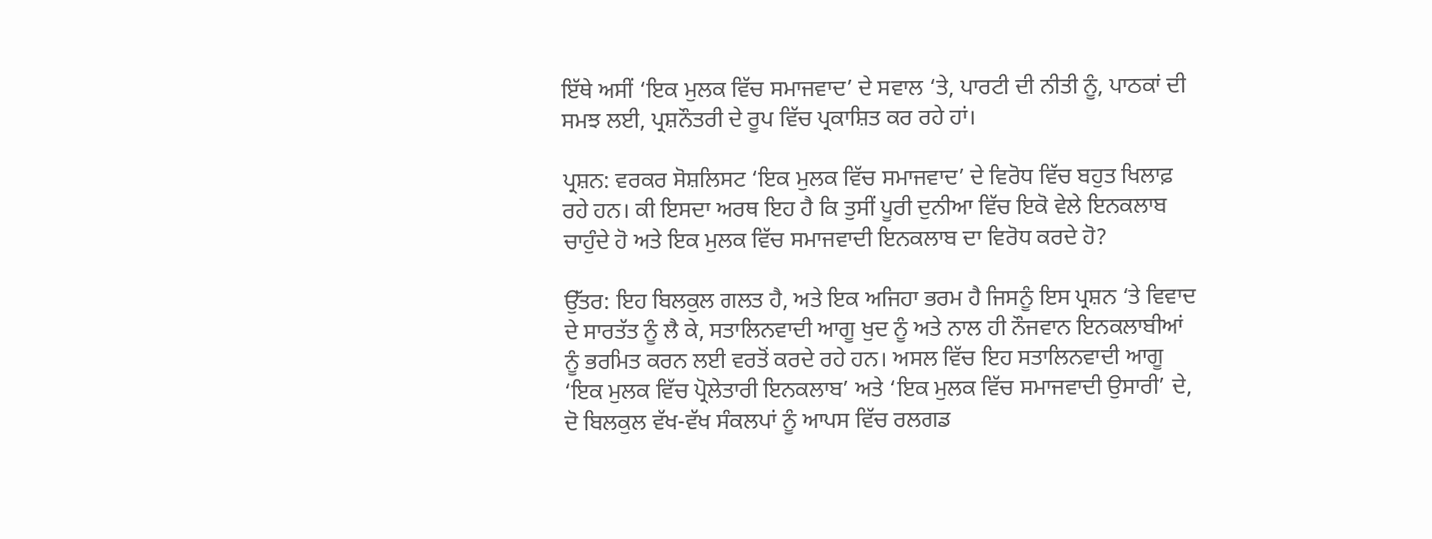ਇੱਥੇ ਅਸੀਂ ‘ਇਕ ਮੁਲਕ ਵਿੱਚ ਸਮਾਜਵਾਦ’ ਦੇ ਸਵਾਲ ‘ਤੇ, ਪਾਰਟੀ ਦੀ ਨੀਤੀ ਨੂੰ, ਪਾਠਕਾਂ ਦੀ ਸਮਝ ਲਈ, ਪ੍ਰਸ਼ਨੌਤਰੀ ਦੇ ਰੂਪ ਵਿੱਚ ਪ੍ਰਕਾਸ਼ਿਤ ਕਰ ਰਹੇ ਹਾਂ।

ਪ੍ਰਸ਼ਨ: ਵਰਕਰ ਸੋਸ਼ਲਿਸਟ ‘ਇਕ ਮੁਲਕ ਵਿੱਚ ਸਮਾਜਵਾਦ’ ਦੇ ਵਿਰੋਧ ਵਿੱਚ ਬਹੁਤ ਖਿਲਾਫ਼ ਰਹੇ ਹਨ। ਕੀ ਇਸਦਾ ਅਰਥ ਇਹ ਹੈ ਕਿ ਤੁਸੀਂ ਪੂਰੀ ਦੁਨੀਆ ਵਿੱਚ ਇਕੋ ਵੇਲੇ ਇਨਕਲਾਬ ਚਾਹੁੰਦੇ ਹੋ ਅਤੇ ਇਕ ਮੁਲਕ ਵਿੱਚ ਸਮਾਜਵਾਦੀ ਇਨਕਲਾਬ ਦਾ ਵਿਰੋਧ ਕਰਦੇ ਹੋ?

ਉੱਤਰ: ਇਹ ਬਿਲਕੁਲ ਗਲਤ ਹੈ, ਅਤੇ ਇਕ ਅਜਿਹਾ ਭਰਮ ਹੈ ਜਿਸਨੂੰ ਇਸ ਪ੍ਰਸ਼ਨ ‘ਤੇ ਵਿਵਾਦ ਦੇ ਸਾਰਤੱਤ ਨੂੰ ਲੈ ਕੇ, ਸਤਾਲਿਨਵਾਦੀ ਆਗੂ ਖੁਦ ਨੂੰ ਅਤੇ ਨਾਲ ਹੀ ਨੌਜਵਾਨ ਇਨਕਲਾਬੀਆਂ ਨੂੰ ਭਰਮਿਤ ਕਰਨ ਲਈ ਵਰਤੋਂ ਕਰਦੇ ਰਹੇ ਹਨ। ਅਸਲ ਵਿੱਚ ਇਹ ਸਤਾਲਿਨਵਾਦੀ ਆਗੂ ‘ਇਕ ਮੁਲਕ ਵਿੱਚ ਪ੍ਰੋਲੇਤਾਰੀ ਇਨਕਲਾਬ’ ਅਤੇ ‘ਇਕ ਮੁਲਕ ਵਿੱਚ ਸਮਾਜਵਾਦੀ ਉਸਾਰੀ’ ਦੇ, ਦੋ ਬਿਲਕੁਲ ਵੱਖ-ਵੱਖ ਸੰਕਲਪਾਂ ਨੂੰ ਆਪਸ ਵਿੱਚ ਰਲਗਡ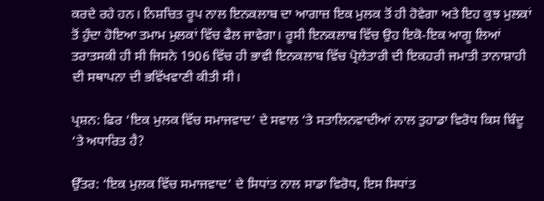ਕਰਦੇ ਰਹੇ ਹਨ। ਨਿਸ਼ਚਿਤ ਰੂਪ ਨਾਲ ਇਨਕਲਾਬ ਦਾ ਆਗਾਜ਼ ਇਕ ਮੁਲਕ ਤੋਂ ਹੀ ਹੋਵੇਗਾ ਅਤੇ ਇਹ ਕੁਝ ਮੁਲਕਾਂ ਤੋਂ ਹੁੰਦਾ ਹੋਇਆ ਤਮਾਮ ਮੁਲਕਾਂ ਵਿੱਚ ਫੈਲ ਜਾਵੇਗਾ। ਰੂਸੀ ਇਨਕਲਾਬ ਵਿੱਚ ਉਹ ਇਕੋ-ਇਕ ਆਗੂ ਲਿਆਂ ਤਰਾਤਸਕੀ ਹੀ ਸੀ ਜਿਸਨੇ 1906 ਵਿੱਚ ਹੀ ਭਾਵੀ ਇਨਕਲਾਬ ਵਿੱਚ ਪ੍ਰੋਲੇਤਾਰੀ ਦੀ ਇਕਹਰੀ ਜਮਾਤੀ ਤਾਨਾਸ਼ਾਹੀ ਦੀ ਸਥਾਪਨਾ ਦੀ ਭਵਿੱਖਵਾਣੀ ਕੀਤੀ ਸੀ।

ਪ੍ਰਸ਼ਨ: ਫਿਰ ‘ਇਕ ਮੁਲਕ ਵਿੱਚ ਸਮਾਜਵਾਦ’ ਦੇ ਸਵਾਲ ‘ਤੇ ਸਤਾਲਿਨਵਾਦੀਆਂ ਨਾਲ ਤੁਹਾਡਾ ਵਿਰੋਧ ਕਿਸ ਬਿੰਦੂ ‘ਤੇ ਅਧਾਰਿਤ ਹੈ?

ਉੱਤਰ: ‘ਇਕ ਮੁਲਕ ਵਿੱਚ ਸਮਾਜਵਾਦ’ ਦੇ ਸਿਧਾਂਤ ਨਾਲ ਸਾਡਾ ਵਿਰੋਧ, ਇਸ ਸਿਧਾਂਤ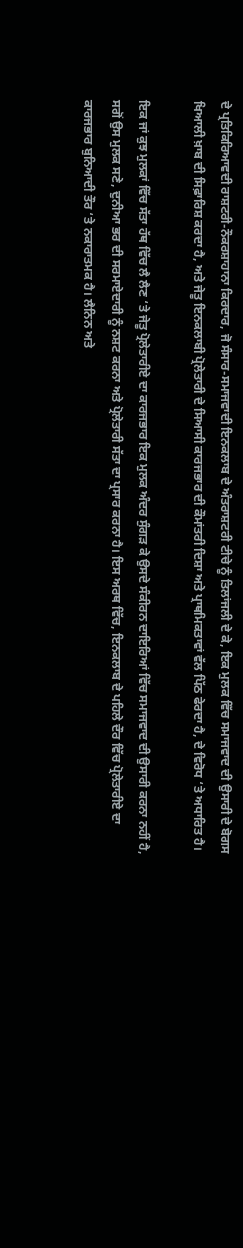ਦੇ ਪ੍ਰਤਿਕਿਰਿਆਵਦੀ ਰਾਸ਼ਟਰੀ-ਨੌਕਰਸ਼ਾਹਾਨਾ ਕਿਰਦਾਰ, ਜੋ ਸੰਸਾਰ-ਸਮਾਜਵਾਦੀ ਇਨਕਲਾਬ ਦੇ ਅੰਤਰਾਸ਼ਟਰੀ ਟੀਚੇ ਨੂੰ ਤਿਲਾਂਜਲੀ ਦੇ ਕੇ, ਇਕ ਮੁਲਕ ਵਿੱਚ ਸਮਾਜਵਾਦ ਦੀ ਉਸਾਰੀ ਦੇ ਬੋਗਸ ਖਿਆਲੀ ਖ਼ਾਬ ਦੀ ਸਿਫ਼ਾਰਿਸ਼ ਕਰਦਾ ਹੈ, ਅਤੇ ਜੇਤੂ ਇਨਕਲਾਬੀ ਪ੍ਰੋਲੇਤਾਰੀ ਦੇ ਸਿਆਸੀ ਕਾਰਜਭਾਰ ਦੀ ਕੌਮਾਂਤਰੀ ਦਿਸ਼ਾ ਅਤੇ ਪ੍ਰਾਥਮਿਕਤਾਵਾਂ ਵੱਲ ਪਿੱਠ ਫੇਰਦਾ ਹੈ, ਦੇ ਵਿਰੋਧ ‘ਤੇ ਅਧਾਰਿਤ ਹੈ।

ਇਕ ਜਾਂ ਕੁਝ ਮੁਲਕਾਂ ਵਿੱਚ ਸੱਤਾ ਹੱਥ ਵਿੱਚ ਲੈ ਲੈਣ ‘ਤੇ ਜੇਤੂ ਪ੍ਰੋਲੇਤਾਰੀਏ ਦਾ ਕਾਰਜਭਾਰ ਇਕ ਮੁਲਕ ਅੰਦਰ ਸੁੰਗੜ ਕੇ ਉਸਦੇ ਸੰਕੀਰਨ ਦਾਇਰਿਆਂ ਵਿੱਚ ਸਮਾਜਵਾਦ ਦੀ ਉਸਾਰੀ ਕਰਨਾ ਨਹੀਂ ਹੈ, ਸਗੋਂ ਉਸ ਮੁਲਕ ਸਣੇ, ਦੁਨੀਆ ਭਰ ਦੀ ਸਰਮਾਏਦਾਰੀ ਨੂੰ ਨਸ਼ਟ ਕਰਨਾ ਅਤੇ ਪ੍ਰੋਲੇਤਾਰੀ ਸੱਤਾ ਦਾ ਪ੍ਰਸਾਰ ਕਰਨਾ ਹੈ। ਇਸ ਅਰਥ ਵਿੱਚ, ਇਨਕਲਾਬ ਦੇ ਪਹਿਲੇ ਦੌਰ ਵਿੱਚ ਪ੍ਰੋਲੇਤਾਰੀਏ ਦਾ ਕਾਰਜਭਾਰ ਬੁਨਿਆਦੀ ਤੌਰ ‘ਤੇ ਨਕਾਰਾਤਮਕ ਹੈ। ਲੈਨਿਨ ਅਤੇ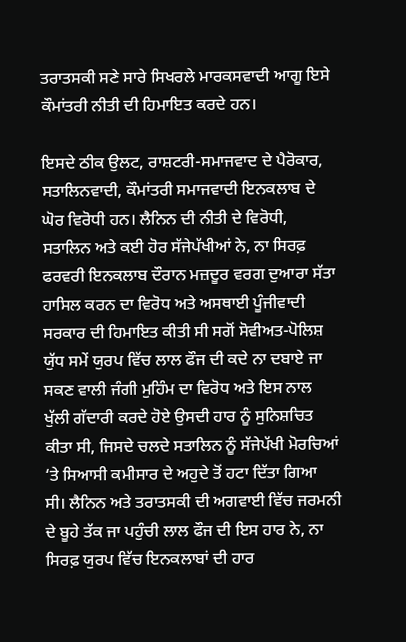ਤਰਾਤਸਕੀ ਸਣੇ ਸਾਰੇ ਸਿਖਰਲੇ ਮਾਰਕਸਵਾਦੀ ਆਗੂ ਇਸੇ ਕੌਮਾਂਤਰੀ ਨੀਤੀ ਦੀ ਹਿਮਾਇਤ ਕਰਦੇ ਹਨ।

ਇਸਦੇ ਠੀਕ ਉਲਟ, ਰਾਸ਼ਟਰੀ-ਸਮਾਜਵਾਦ ਦੇ ਪੈਰੋਕਾਰ, ਸਤਾਲਿਨਵਾਦੀ, ਕੌਮਾਂਤਰੀ ਸਮਾਜਵਾਦੀ ਇਨਕਲਾਬ ਦੇ ਘੋਰ ਵਿਰੋਧੀ ਹਨ। ਲੈਨਿਨ ਦੀ ਨੀਤੀ ਦੇ ਵਿਰੋਧੀ, ਸਤਾਲਿਨ ਅਤੇ ਕਈ ਹੋਰ ਸੱਜੇਪੱਖੀਆਂ ਨੇ, ਨਾ ਸਿਰਫ਼ ਫਰਵਰੀ ਇਨਕਲਾਬ ਦੌਰਾਨ ਮਜ਼ਦੂਰ ਵਰਗ ਦੁਆਰਾ ਸੱਤਾ ਹਾਸਿਲ ਕਰਨ ਦਾ ਵਿਰੋਧ ਅਤੇ ਅਸਥਾਈ ਪੂੰਜੀਵਾਦੀ ਸਰਕਾਰ ਦੀ ਹਿਮਾਇਤ ਕੀਤੀ ਸੀ ਸਗੋਂ ਸੋਵੀਅਤ-ਪੋਲਿਸ਼ ਯੁੱਧ ਸਮੇਂ ਯੁਰਪ ਵਿੱਚ ਲਾਲ ਫੌਜ ਦੀ ਕਦੇ ਨਾ ਦਬਾਏ ਜਾ ਸਕਣ ਵਾਲੀ ਜੰਗੀ ਮੁਹਿੰਮ ਦਾ ਵਿਰੋਧ ਅਤੇ ਇਸ ਨਾਲ ਖੁੱਲੀ ਗੱਦਾਰੀ ਕਰਦੇ ਹੋਏ ਉਸਦੀ ਹਾਰ ਨੂੰ ਸੁਨਿਸ਼ਚਿਤ ਕੀਤਾ ਸੀ, ਜਿਸਦੇ ਚਲਦੇ ਸਤਾਲਿਨ ਨੂੰ ਸੱਜੇਪੱਖੀ ਮੋਰਚਿਆਂ ‘ਤੇ ਸਿਆਸੀ ਕਮੀਸਾਰ ਦੇ ਅਹੁਦੇ ਤੋਂ ਹਟਾ ਦਿੱਤਾ ਗਿਆ ਸੀ। ਲੈਨਿਨ ਅਤੇ ਤਰਾਤਸਕੀ ਦੀ ਅਗਵਾਈ ਵਿੱਚ ਜਰਮਨੀ ਦੇ ਬੂਹੇ ਤੱਕ ਜਾ ਪਹੁੰਚੀ ਲਾਲ ਫੌਜ ਦੀ ਇਸ ਹਾਰ ਨੇ, ਨਾ ਸਿਰਫ਼ ਯੁਰਪ ਵਿੱਚ ਇਨਕਲਾਬਾਂ ਦੀ ਹਾਰ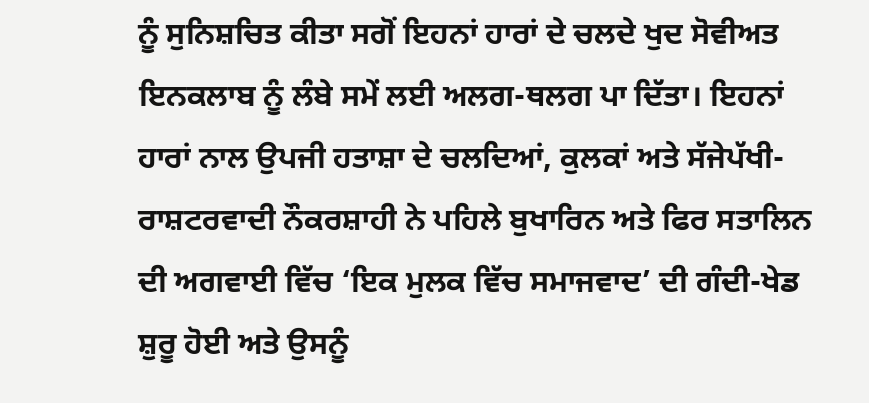ਨੂੰ ਸੁਨਿਸ਼ਚਿਤ ਕੀਤਾ ਸਗੋਂ ਇਹਨਾਂ ਹਾਰਾਂ ਦੇ ਚਲਦੇ ਖੁਦ ਸੋਵੀਅਤ ਇਨਕਲਾਬ ਨੂੰ ਲੰਬੇ ਸਮੇਂ ਲਈ ਅਲਗ-ਥਲਗ ਪਾ ਦਿੱਤਾ। ਇਹਨਾਂ ਹਾਰਾਂ ਨਾਲ ਉਪਜੀ ਹਤਾਸ਼ਾ ਦੇ ਚਲਦਿਆਂ, ਕੁਲਕਾਂ ਅਤੇ ਸੱਜੇਪੱਖੀ-ਰਾਸ਼ਟਰਵਾਦੀ ਨੌਕਰਸ਼ਾਹੀ ਨੇ ਪਹਿਲੇ ਬੁਖਾਰਿਨ ਅਤੇ ਫਿਰ ਸਤਾਲਿਨ ਦੀ ਅਗਵਾਈ ਵਿੱਚ ‘ਇਕ ਮੁਲਕ ਵਿੱਚ ਸਮਾਜਵਾਦ’ ਦੀ ਗੰਦੀ-ਖੇਡ ਸ਼ੁਰੂ ਹੋਈ ਅਤੇ ਉਸਨੂੰ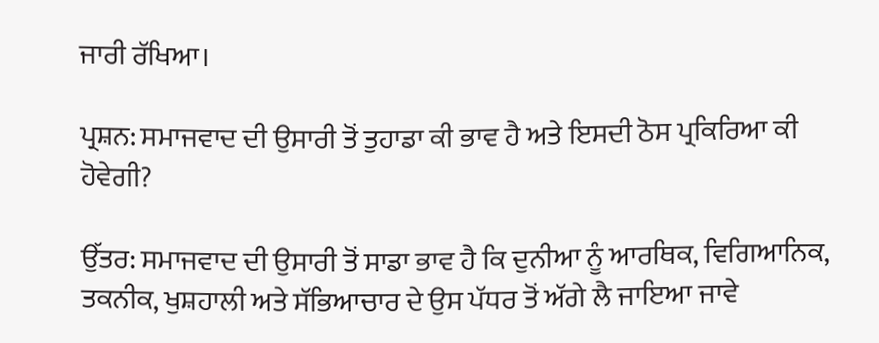ਜਾਰੀ ਰੱਖਿਆ।

ਪ੍ਰਸ਼ਨ: ਸਮਾਜਵਾਦ ਦੀ ਉਸਾਰੀ ਤੋਂ ਤੁਹਾਡਾ ਕੀ ਭਾਵ ਹੈ ਅਤੇ ਇਸਦੀ ਠੋਸ ਪ੍ਰਕਿਰਿਆ ਕੀ ਹੋਵੇਗੀ?

ਉੱਤਰ: ਸਮਾਜਵਾਦ ਦੀ ਉਸਾਰੀ ਤੋਂ ਸਾਡਾ ਭਾਵ ਹੈ ਕਿ ਦੁਨੀਆ ਨੂੰ ਆਰਥਿਕ, ਵਿਗਿਆਨਿਕ, ਤਕਨੀਕ, ਖੁਸ਼ਹਾਲੀ ਅਤੇ ਸੱਭਿਆਚਾਰ ਦੇ ਉਸ ਪੱਧਰ ਤੋਂ ਅੱਗੇ ਲੈ ਜਾਇਆ ਜਾਵੇ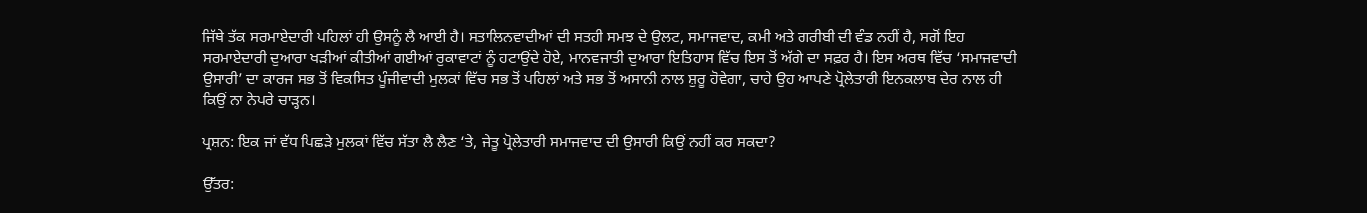ਜਿੱਥੇ ਤੱਕ ਸਰਮਾਏਦਾਰੀ ਪਹਿਲਾਂ ਹੀ ਉਸਨੂੰ ਲੈ ਆਈ ਹੈ। ਸਤਾਲਿਨਵਾਦੀਆਂ ਦੀ ਸਤਹੀ ਸਮਝ ਦੇ ਉਲਟ, ਸਮਾਜਵਾਦ, ਕਮੀ ਅਤੇ ਗਰੀਬੀ ਦੀ ਵੰਡ ਨਹੀਂ ਹੈ, ਸਗੋਂ ਇਹ ਸਰਮਾਏਦਾਰੀ ਦੁਆਰਾ ਖੜੀਆਂ ਕੀਤੀਆਂ ਗਈਆਂ ਰੁਕਾਵਾਟਾਂ ਨੂੰ ਹਟਾਉਂਦੇ ਹੋਏ, ਮਾਨਵਜਾਤੀ ਦੁਆਰਾ ਇਤਿਹਾਸ ਵਿੱਚ ਇਸ ਤੋਂ ਅੱਗੇ ਦਾ ਸਫ਼ਰ ਹੈ। ਇਸ ਅਰਥ ਵਿੱਚ ‘ਸਮਾਜਵਾਦੀ ਉਸਾਰੀ’ ਦਾ ਕਾਰਜ ਸਭ ਤੋਂ ਵਿਕਸਿਤ ਪੂੰਜੀਵਾਦੀ ਮੁਲਕਾਂ ਵਿੱਚ ਸਭ ਤੋਂ ਪਹਿਲਾਂ ਅਤੇ ਸਭ ਤੋਂ ਅਸਾਨੀ ਨਾਲ ਸ਼ੁਰੂ ਹੋਵੇਗਾ, ਚਾਹੇ ਉਹ ਆਪਣੇ ਪ੍ਰੋਲੇਤਾਰੀ ਇਨਕਲਾਬ ਦੇਰ ਨਾਲ ਹੀ ਕਿਉਂ ਨਾ ਨੇਪਰੇ ਚਾੜ੍ਹਨ।

ਪ੍ਰਸ਼ਨ: ਇਕ ਜਾਂ ਵੱਧ ਪਿਛੜੇ ਮੁਲਕਾਂ ਵਿੱਚ ਸੱਤਾ ਲੈ ਲੈਣ ‘ਤੇ, ਜੇਤੂ ਪ੍ਰੋਲੇਤਾਰੀ ਸਮਾਜਵਾਦ ਦੀ ਉਸਾਰੀ ਕਿਉਂ ਨਹੀਂ ਕਰ ਸਕਦਾ?

ਉੱਤਰ: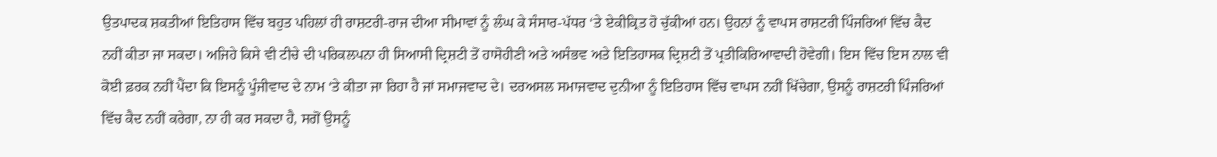ਉਤਪਾਦਕ ਸ਼ਕਤੀਆਂ ਇਤਿਹਾਸ ਵਿੱਚ ਬਹੁਤ ਪਹਿਲਾਂ ਹੀ ਰਾਸ਼ਟਰੀ-ਰਾਜ ਦੀਆ ਸੀਮਾਵਾਂ ਨੂੰ ਲੰਘ ਕੇ ਸੰਸਾਰ-ਪੱਧਰ ‘ਤੇ ਏਕੀਕ੍ਰਿਤ ਹੋ ਚੁੱਕੀਆਂ ਹਨ। ਉਹਨਾਂ ਨੂੰ ਵਾਪਸ ਰਾਸ਼ਟਰੀ ਪਿੰਜਰਿਆਂ ਵਿੱਚ ਕੈਦ ਨਹੀਂ ਕੀਤਾ ਜਾ ਸਕਦਾ। ਅਜਿਹੇ ਕਿਸੇ ਵੀ ਟੀਚੇ ਦੀ ਪਰਿਕਲਪਨਾ ਹੀ ਸਿਆਸੀ ਦ੍ਰਿਸ਼ਟੀ ਤੋਂ ਹਾਸੋਹੀਣੀ ਅਤੇ ਅਸੰਭਵ ਅਤੇ ਇਤਿਹਾਸਕ ਦ੍ਰਿਸ਼ਟੀ ਤੋਂ ਪ੍ਰਤੀਕਿਰਿਆਵਾਦੀ ਹੋਵੇਗੀ। ਇਸ ਵਿੱਚ ਇਸ ਨਾਲ ਵੀ ਕੋਈ ਫ਼ਰਕ ਨਹੀਂ ਪੈਂਦਾ ਕਿ ਇਸਨੂੰ ਪੂੰਜੀਵਾਦ ਦੇ ਨਾਮ ‘ਤੇ ਕੀਤਾ ਜਾ ਰਿਹਾ ਹੈ ਜਾਂ ਸਮਾਜਵਾਦ ਦੇ। ਦਰਅਸਲ ਸਮਾਜਵਾਦ ਦੁਨੀਆ ਨੂੰ ਇਤਿਹਾਸ ਵਿੱਚ ਵਾਪਸ ਨਹੀਂ ਖਿੱਚੇਗਾ, ਉਸਨੂੰ ਰਾਸ਼ਟਰੀ ਪਿੰਜਰਿਆਂ ਵਿੱਚ ਕੈਦ ਨਹੀਂ ਕਰੇਗਾ, ਨਾ ਹੀ ਕਰ ਸਕਦਾ ਹੈ, ਸਗੋਂ ਉਸਨੂੰ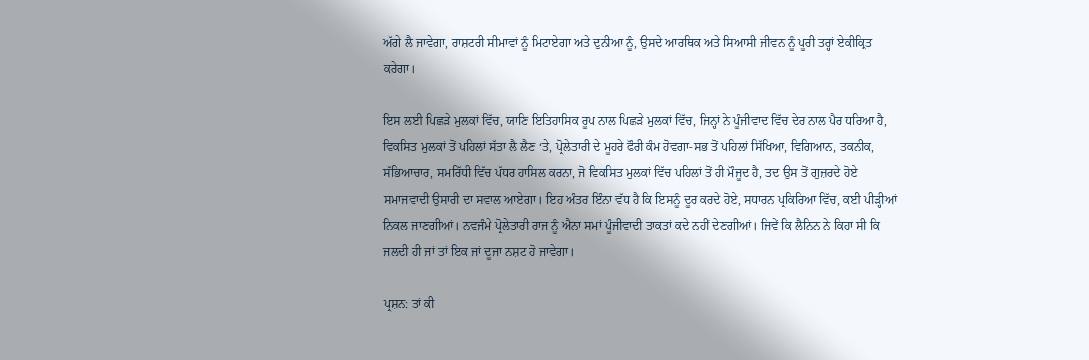ਅੱਗੇ ਲੈ ਜਾਵੇਗਾ, ਰਾਸ਼ਟਰੀ ਸੀਮਾਵਾਂ ਨੂੰ ਮਿਟਾਏਗਾ ਅਤੇ ਦੁਨੀਆ ਨੂੰ, ਉਸਦੇ ਆਰਥਿਕ ਅਤੇ ਸਿਆਸੀ ਜੀਵਨ ਨੂੰ ਪੂਰੀ ਤਰ੍ਹਾਂ ਏਕੀਕ੍ਰਿਤ ਕਰੇਗਾ।

ਇਸ ਲਈ ਪਿਛੜੇ ਮੁਲਕਾਂ ਵਿੱਚ, ਯਾਣਿ ਇਤਿਹਾਸਿਕ ਰੂਪ ਨਾਲ ਪਿਛੜੇ ਮੁਲਕਾਂ ਵਿੱਚ, ਜਿਨ੍ਹਾਂ ਨੇ ਪੂੰਜੀਵਾਦ ਵਿੱਚ ਦੇਰ ਨਾਲ ਪੈਰ ਧਰਿਆ ਹੈ, ਵਿਕਸਿਤ ਮੁਲਕਾਂ ਤੋਂ ਪਹਿਲਾਂ ਸੱਤਾ ਲੈ ਲੈਣ ‘ਤੇ, ਪ੍ਰੋਲੇਤਾਰੀ ਦੇ ਮੂਹਰੇ ਫੌਰੀ ਕੰਮ ਹੋਵਗਾ-ਸਭ ਤੋਂ ਪਹਿਲਾਂ ਸਿੱਖਿਆ, ਵਿਗਿਆਨ, ਤਕਨੀਕ, ਸੱਭਿਆਚਾਰ, ਸਮਰਿੱਧੀ ਵਿੱਚ ਪੱਧਰ ਹਾਸਿਲ ਕਰਨਾ, ਜੋ ਵਿਕਸਿਤ ਮੁਲਕਾਂ ਵਿੱਚ ਪਹਿਲਾਂ ਤੋਂ ਹੀ ਮੌਜੂਦ ਹੈ, ਤਦ ਉਸ ਤੋਂ ਗੁਜ਼ਰਦੇ ਹੋਏ ਸਮਾਜਵਾਦੀ ਉਸਾਰੀ ਦਾ ਸਵਾਲ ਆਏਗਾ। ਇਹ ਅੰਤਰ ਇੰਨਾ ਵੱਧ ਹੈ ਕਿ ਇਸਨੂੰ ਦੂਰ ਕਰਦੇ ਹੋਏ, ਸਧਾਰਨ ਪ੍ਰਕਿਰਿਆ ਵਿੱਚ, ਕਈ ਪੀੜ੍ਹੀਆਂ ਨਿਕਲ ਜਾਣਗੀਆਂ। ਨਵਜੰਮੇ ਪ੍ਰੋਲੇਤਾਰੀ ਰਾਜ ਨੂੰ ਐਨਾ ਸਮਾਂ ਪੂੰਜੀਵਾਦੀ ਤਾਕਤਾਂ ਕਦੇ ਨਹੀਂ ਦੇਣਗੀਆਂ। ਜਿਵੇਂ ਕਿ ਲੈਨਿਨ ਨੇ ਕਿਹਾ ਸੀ ਕਿ ਜਲਦੀ ਹੀ ਜਾਂ ਤਾਂ ਇਕ ਜਾਂ ਦੂਜਾ ਨਸ਼ਟ ਹੋ ਜਾਵੇਗਾ।

ਪ੍ਰਸ਼ਨ: ਤਾਂ ਕੀ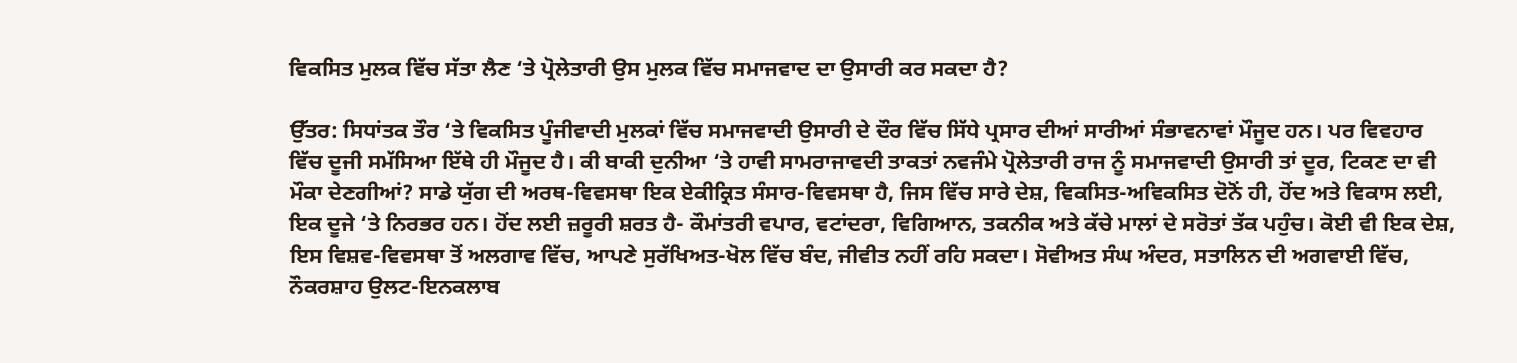ਵਿਕਸਿਤ ਮੁਲਕ ਵਿੱਚ ਸੱਤਾ ਲੈਣ ‘ਤੇ ਪ੍ਰੋਲੇਤਾਰੀ ਉਸ ਮੁਲਕ ਵਿੱਚ ਸਮਾਜਵਾਦ ਦਾ ਉਸਾਰੀ ਕਰ ਸਕਦਾ ਹੈ?

ਉੱਤਰ: ਸਿਧਾਂਤਕ ਤੌਰ ‘ਤੇ ਵਿਕਸਿਤ ਪੂੰਜੀਵਾਦੀ ਮੁਲਕਾਂ ਵਿੱਚ ਸਮਾਜਵਾਦੀ ਉਸਾਰੀ ਦੇ ਦੌਰ ਵਿੱਚ ਸਿੱਧੇ ਪ੍ਰਸਾਰ ਦੀਆਂ ਸਾਰੀਆਂ ਸੰਭਾਵਨਾਵਾਂ ਮੌਜੂਦ ਹਨ। ਪਰ ਵਿਵਹਾਰ ਵਿੱਚ ਦੂਜੀ ਸਮੱਸਿਆ ਇੱਥੇ ਹੀ ਮੌਜੂਦ ਹੈ। ਕੀ ਬਾਕੀ ਦੁਨੀਆ ‘ਤੇ ਹਾਵੀ ਸਾਮਰਾਜਾਵਦੀ ਤਾਕਤਾਂ ਨਵਜੰਮੇ ਪ੍ਰੋਲੇਤਾਰੀ ਰਾਜ ਨੂੰ ਸਮਾਜਵਾਦੀ ਉਸਾਰੀ ਤਾਂ ਦੂਰ, ਟਿਕਣ ਦਾ ਵੀ ਮੌਕਾ ਦੇਣਗੀਆਂ? ਸਾਡੇ ਯੁੱਗ ਦੀ ਅਰਥ-ਵਿਵਸਥਾ ਇਕ ਏਕੀਕ੍ਰਿਤ ਸੰਸਾਰ-ਵਿਵਸਥਾ ਹੈ, ਜਿਸ ਵਿੱਚ ਸਾਰੇ ਦੇਸ਼, ਵਿਕਸਿਤ-ਅਵਿਕਸਿਤ ਦੋਨੋਂ ਹੀ, ਹੋਂਦ ਅਤੇ ਵਿਕਾਸ ਲਈ, ਇਕ ਦੂਜੇ ‘ਤੇ ਨਿਰਭਰ ਹਨ। ਹੋਂਦ ਲਈ ਜ਼ਰੂਰੀ ਸ਼ਰਤ ਹੈ- ਕੌਮਾਂਤਰੀ ਵਪਾਰ, ਵਟਾਂਦਰਾ, ਵਿਗਿਆਨ, ਤਕਨੀਕ ਅਤੇ ਕੱਚੇ ਮਾਲਾਂ ਦੇ ਸਰੋਤਾਂ ਤੱਕ ਪਹੁੰਚ। ਕੋਈ ਵੀ ਇਕ ਦੇਸ਼, ਇਸ ਵਿਸ਼ਵ-ਵਿਵਸਥਾ ਤੋਂ ਅਲਗਾਵ ਵਿੱਚ, ਆਪਣੇ ਸੁਰੱਖਿਅਤ-ਖੋਲ ਵਿੱਚ ਬੰਦ, ਜੀਵੀਤ ਨਹੀਂ ਰਹਿ ਸਕਦਾ। ਸੋਵੀਅਤ ਸੰਘ ਅੰਦਰ, ਸਤਾਲਿਨ ਦੀ ਅਗਵਾਈ ਵਿੱਚ, ਨੌਕਰਸ਼ਾਹ ਉਲਟ-ਇਨਕਲਾਬ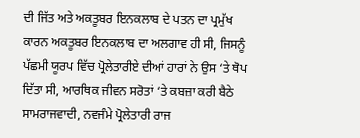ਦੀ ਜਿੱਤ ਅਤੇ ਅਕਤੂਬਰ ਇਨਕਲਾਬ ਦੇ ਪਤਨ ਦਾ ਪ੍ਰਮੁੱਖ ਕਾਰਨ ਅਕਤੂਬਰ ਇਨਕਲਾਬ ਦਾ ਅਲਗਾਵ ਹੀ ਸੀ, ਜਿਸਨੂੰ ਪੱਛਮੀ ਯੂਰਪ ਵਿੱਚ ਪ੍ਰੋਲੇਤਾਰੀਏ ਦੀਆਂ ਹਾਰਾਂ ਨੇ ਉਸ ‘ਤੇ ਥੋਪ ਦਿੱਤਾ ਸੀ, ਆਰਥਿਕ ਜੀਵਨ ਸਰੋਤਾਂ ‘ਤੇ ਕਬਜ਼ਾ ਕਰੀ ਬੈਠੇ ਸਾਮਰਾਜਵਾਦੀ, ਨਵਜੰਮੇ ਪ੍ਰੋਲੇਤਾਰੀ ਰਾਜ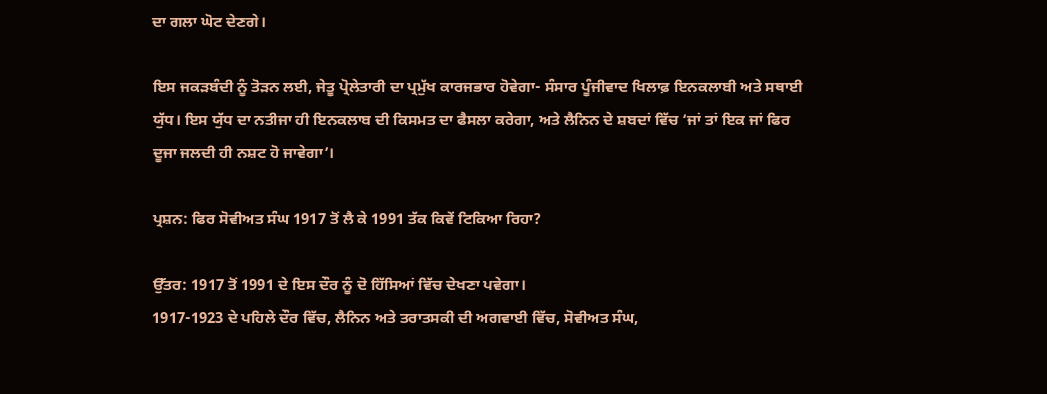ਦਾ ਗਲਾ ਘੋਟ ਦੇਣਗੇ।

ਇਸ ਜਕੜਬੰਦੀ ਨੂੰ ਤੋੜਨ ਲਈ, ਜੇਤੂ ਪ੍ਰੋਲੇਤਾਰੀ ਦਾ ਪ੍ਰਮੁੱਖ ਕਾਰਜਭਾਰ ਹੋਵੇਗਾ- ਸੰਸਾਰ ਪੂੰਜੀਵਾਦ ਖਿਲਾਫ਼ ਇਨਕਲਾਬੀ ਅਤੇ ਸਥਾਈ ਯੁੱਧ। ਇਸ ਯੁੱਧ ਦਾ ਨਤੀਜਾ ਹੀ ਇਨਕਲਾਬ ਦੀ ਕਿਸਮਤ ਦਾ ਫੈਸਲਾ ਕਰੇਗਾ, ਅਤੇ ਲੈਨਿਨ ਦੇ ਸ਼ਬਦਾਂ ਵਿੱਚ ‘ਜਾਂ ਤਾਂ ਇਕ ਜਾਂ ਫਿਰ ਦੂਜਾ ਜਲਦੀ ਹੀ ਨਸ਼ਟ ਹੋ ਜਾਵੇਗਾ’।

ਪ੍ਰਸ਼ਨ: ਫਿਰ ਸੋਵੀਅਤ ਸੰਘ 1917 ਤੋਂ ਲੈ ਕੇ 1991 ਤੱਕ ਕਿਵੇਂ ਟਿਕਿਆ ਰਿਹਾ?

ਉੱਤਰ: 1917 ਤੋਂ 1991 ਦੇ ਇਸ ਦੌਰ ਨੂੰ ਦੋ ਹਿੱਸਿਆਂ ਵਿੱਚ ਦੇਖਣਾ ਪਵੇਗਾ।
1917-1923 ਦੇ ਪਹਿਲੇ ਦੌਰ ਵਿੱਚ, ਲੈਨਿਨ ਅਤੇ ਤਰਾਤਸਕੀ ਦੀ ਅਗਵਾਈ ਵਿੱਚ, ਸੋਵੀਅਤ ਸੰਘ,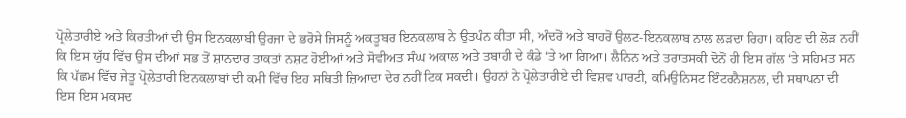ਪ੍ਰੋਲੇਤਾਰੀਏ ਅਤੇ ਕਿਰਤੀਆਂ ਦੀ ਉਸ ਇਨਕਲਾਬੀ ਉਰਜਾ ਦੇ ਭਰੋਸੇ ਜਿਸਨੂੰ ਅਕਤੂਬਰ ਇਨਕਲਾਬ ਨੇ ਉਤਪੰਨ ਕੀਤਾ ਸੀ, ਅੰਦਰੋਂ ਅਤੇ ਬਾਹਰੋਂ ਉਲਟ-ਇਨਕਲਾਬ ਨਾਲ ਲੜਦਾ ਰਿਹਾ। ਕਹਿਣ ਦੀ ਲੋੜ ਨਹੀਂ ਕਿ ਇਸ ਯੁੱਧ ਵਿੱਚ ਉਸ ਦੀਆਂ ਸਭ ਤੋਂ ਸ਼ਾਨਦਾਰ ਤਾਕਤਾਂ ਨਸ਼ਟ ਹੋਈਆਂ ਅਤੇ ਸੋਵੀਅਤ ਸੰਘ ਅਕਾਲ ਅਤੇ ਤਬਾਹੀ ਦੇ ਕੰਡੇ ‘ਤੇ ਆ ਗਿਆ। ਲੈਨਿਨ ਅਤੇ ਤਰਾਤਸਕੀ ਦੋਨੋਂ ਹੀ ਇਸ ਗੱਲ ‘ਤੇ ਸਹਿਮਤ ਸਨ ਕਿ ਪੱਛਮ ਵਿੱਚ ਜੇਤੂ ਪ੍ਰੋਲੇਤਾਰੀ ਇਨਕਲਾਬਾਂ ਦੀ ਕਮੀ ਵਿੱਚ ਇਹ ਸਥਿਤੀ ਜ਼ਿਆਦਾ ਦੇਰ ਨਹੀਂ ਟਿਕ ਸਕਦੀ। ਉਹਨਾਂ ਨੇ ਪ੍ਰੋਲੇਤਾਰੀਏ ਦੀ ਵਿਸ਼ਵ ਪਾਰਟੀ, ਕਮਿਉਨਿਸਟ ਇੰਟਰਨੈਸ਼ਨਲ, ਦੀ ਸਥਾਪਨਾ ਦੀ ਇਸ ਇਸ ਮਕਸਦ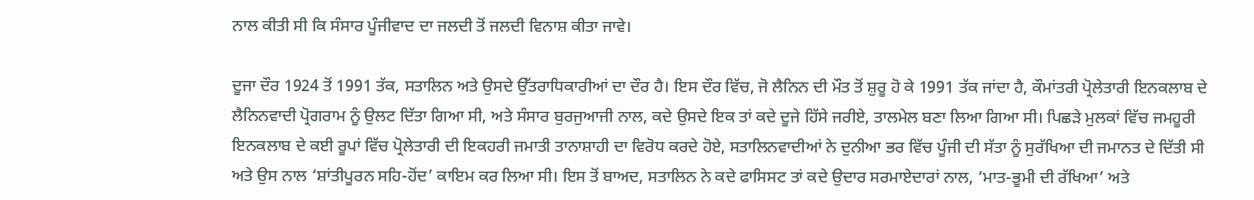ਨਾਲ ਕੀਤੀ ਸੀ ਕਿ ਸੰਸਾਰ ਪੂੰਜੀਵਾਦ ਦਾ ਜਲਦੀ ਤੋਂ ਜਲਦੀ ਵਿਨਾਸ਼ ਕੀਤਾ ਜਾਵੇ।

ਦੂਜਾ ਦੌਰ 1924 ਤੋਂ 1991 ਤੱਕ, ਸਤਾਲਿਨ ਅਤੇ ਉਸਦੇ ਉੱਤਰਾਧਿਕਾਰੀਆਂ ਦਾ ਦੌਰ ਹੈ। ਇਸ ਦੌਰ ਵਿੱਚ, ਜੋ ਲੈਨਿਨ ਦੀ ਮੌਤ ਤੋਂ ਸ਼ੁਰੂ ਹੋ ਕੇ 1991 ਤੱਕ ਜਾਂਦਾ ਹੈ, ਕੌਮਾਂਤਰੀ ਪ੍ਰੋਲੇਤਾਰੀ ਇਨਕਲਾਬ ਦੇ ਲੈਨਿਨਵਾਦੀ ਪ੍ਰੋਗਰਾਮ ਨੂੰ ਉਲਟ ਦਿੱਤਾ ਗਿਆ ਸੀ, ਅਤੇ ਸੰਸਾਰ ਬੁਰਜੁਆਜੀ ਨਾਲ, ਕਦੇ ਉਸਦੇ ਇਕ ਤਾਂ ਕਦੇ ਦੂਜੇ ਹਿੱਸੇ ਜਰੀਏ, ਤਾਲਮੇਲ ਬਣਾ ਲਿਆ ਗਿਆ ਸੀ। ਪਿਛੜੇ ਮੁਲਕਾਂ ਵਿੱਚ ਜਮਹੂਰੀ ਇਨਕਲਾਬ ਦੇ ਕਈ ਰੂਪਾਂ ਵਿੱਚ ਪ੍ਰੋਲੇਤਾਰੀ ਦੀ ਇਕਹਰੀ ਜਮਾਤੀ ਤਾਨਾਸ਼ਾਹੀ ਦਾ ਵਿਰੋਧ ਕਰਦੇ ਹੋਏ, ਸਤਾਲਿਨਵਾਦੀਆਂ ਨੇ ਦੁਨੀਆ ਭਰ ਵਿੱਚ ਪੂੰਜੀ ਦੀ ਸੱਤਾ ਨੂੰ ਸੁਰੱਖਿਆ ਦੀ ਜਮਾਨਤ ਦੇ ਦਿੱਤੀ ਸੀ ਅਤੇ ਉਸ ਨਾਲ ‘ਸ਼ਾਂਤੀਪੂਰਨ ਸਹਿ-ਹੋਂਦ’ ਕਾਇਮ ਕਰ ਲਿਆ ਸੀ। ਇਸ ਤੋਂ ਬਾਅਦ, ਸਤਾਲਿਨ ਨੇ ਕਦੇ ਫਾਸਿਸਟ ਤਾਂ ਕਦੇ ਉਦਾਰ ਸਰਮਾਏਦਾਰਾਂ ਨਾਲ, ‘ਮਾਤ-ਭੂਮੀ ਦੀ ਰੱਖਿਆ’ ਅਤੇ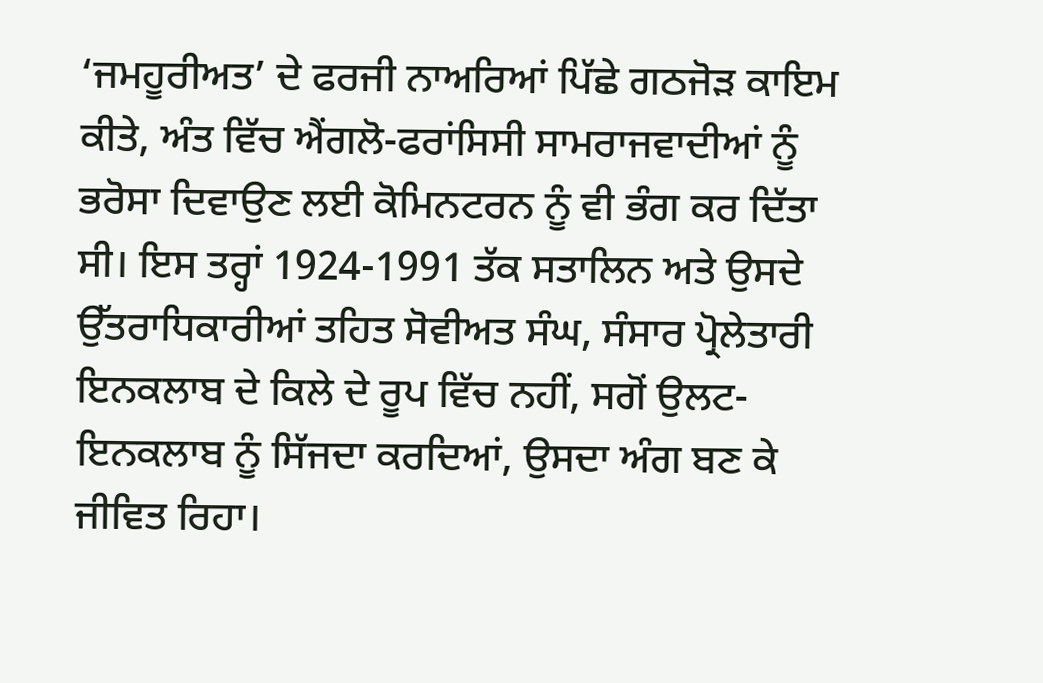‘ਜਮਹੂਰੀਅਤ’ ਦੇ ਫਰਜੀ ਨਾਅਰਿਆਂ ਪਿੱਛੇ ਗਠਜੋੜ ਕਾਇਮ ਕੀਤੇ, ਅੰਤ ਵਿੱਚ ਐਂਗਲੋ-ਫਰਾਂਸਿਸੀ ਸਾਮਰਾਜਵਾਦੀਆਂ ਨੂੰ ਭਰੋਸਾ ਦਿਵਾਉਣ ਲਈ ਕੋਮਿਨਟਰਨ ਨੂੰ ਵੀ ਭੰਗ ਕਰ ਦਿੱਤਾ ਸੀ। ਇਸ ਤਰ੍ਹਾਂ 1924-1991 ਤੱਕ ਸਤਾਲਿਨ ਅਤੇ ਉਸਦੇ ਉੱਤਰਾਧਿਕਾਰੀਆਂ ਤਹਿਤ ਸੋਵੀਅਤ ਸੰਘ, ਸੰਸਾਰ ਪ੍ਰੋਲੇਤਾਰੀ ਇਨਕਲਾਬ ਦੇ ਕਿਲੇ ਦੇ ਰੂਪ ਵਿੱਚ ਨਹੀਂ, ਸਗੋਂ ਉਲਟ-ਇਨਕਲਾਬ ਨੂੰ ਸਿੱਜਦਾ ਕਰਦਿਆਂ, ਉਸਦਾ ਅੰਗ ਬਣ ਕੇ ਜੀਵਿਤ ਰਿਹਾ।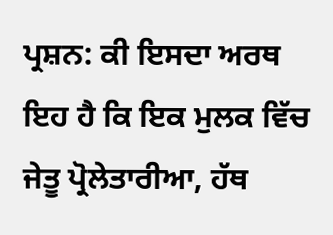ਪ੍ਰਸ਼ਨ: ਕੀ ਇਸਦਾ ਅਰਥ ਇਹ ਹੈ ਕਿ ਇਕ ਮੁਲਕ ਵਿੱਚ ਜੇਤੂ ਪ੍ਰੋਲੇਤਾਰੀਆ, ਹੱਥ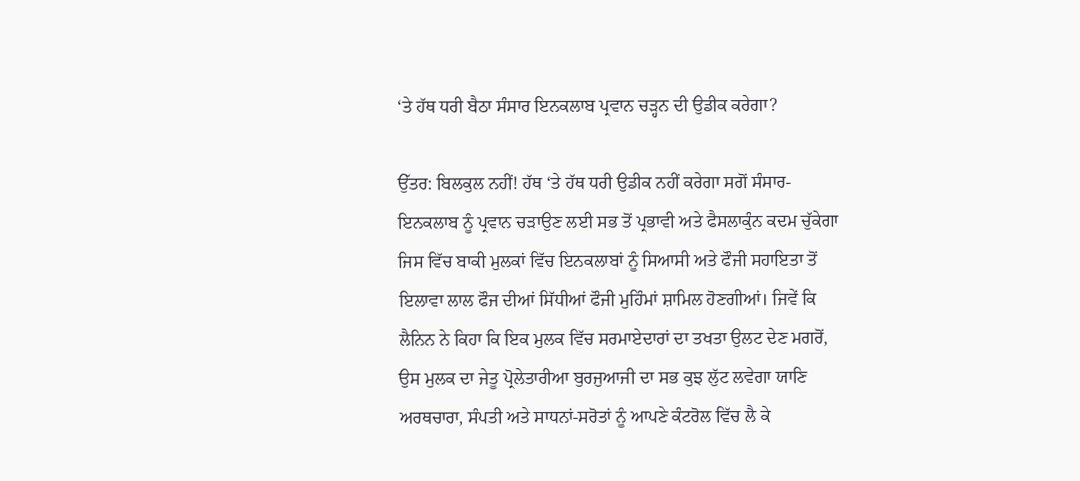‘ਤੇ ਹੱਥ ਧਰੀ ਬੈਠਾ ਸੰਸਾਰ ਇਨਕਲਾਬ ਪ੍ਰਵਾਨ ਚੜ੍ਹਨ ਦੀ ਉਡੀਕ ਕਰੇਗਾ?

ਉੱਤਰ: ਬਿਲਕੁਲ ਨਹੀਂ! ਹੱਥ ‘ਤੇ ਹੱਥ ਧਰੀ ਉਡੀਕ ਨਹੀਂ ਕਰੇਗਾ ਸਗੋਂ ਸੰਸਾਰ-ਇਨਕਲਾਬ ਨੂੰ ਪ੍ਰਵਾਨ ਚੜਾਉਣ ਲਈ ਸਭ ਤੋਂ ਪ੍ਰਭਾਵੀ ਅਤੇ ਫੈਸਲਾਕੁੰਨ ਕਦਮ ਚੁੱਕੇਗਾ ਜਿਸ ਵਿੱਚ ਬਾਕੀ ਮੁਲਕਾਂ ਵਿੱਚ ਇਨਕਲਾਬਾਂ ਨੂੰ ਸਿਆਸੀ ਅਤੇ ਫੌਜੀ ਸਹਾਇਤਾ ਤੋਂ ਇਲਾਵਾ ਲਾਲ ਫੌਜ ਦੀਆਂ ਸਿੱਧੀਆਂ ਫੌਜੀ ਮੁਹਿੰਮਾਂ ਸ਼ਾਮਿਲ ਹੋਣਗੀਆਂ। ਜਿਵੇਂ ਕਿ ਲੈਨਿਨ ਨੇ ਕਿਹਾ ਕਿ ਇਕ ਮੁਲਕ ਵਿੱਚ ਸਰਮਾਏਦਾਰਾਂ ਦਾ ਤਖਤਾ ਉਲਟ ਦੇਣ ਮਗਰੋਂ, ਉਸ ਮੁਲਕ ਦਾ ਜੇਤੂ ਪ੍ਰੋਲੇਤਾਰੀਆ ਬੁਰਜੁਆਜੀ ਦਾ ਸਭ ਕੁਝ ਲੁੱਟ ਲਵੇਗਾ ਯਾਣਿ ਅਰਥਚਾਰਾ, ਸੰਪਤੀ ਅਤੇ ਸਾਧਨਾਂ-ਸਰੋਤਾਂ ਨੂੰ ਆਪਣੇ ਕੰਟਰੋਲ ਵਿੱਚ ਲੈ ਕੇ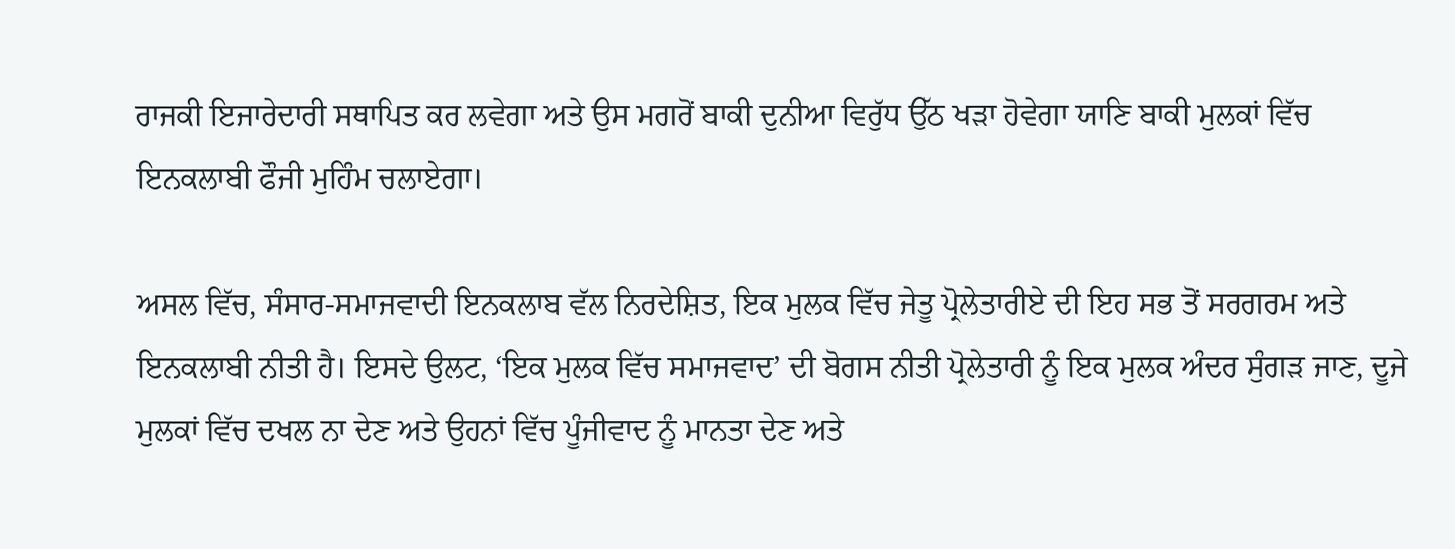ਰਾਜਕੀ ਇਜਾਰੇਦਾਰੀ ਸਥਾਪਿਤ ਕਰ ਲਵੇਗਾ ਅਤੇ ਉਸ ਮਗਰੋਂ ਬਾਕੀ ਦੁਨੀਆ ਵਿਰੁੱਧ ਉੱਠ ਖੜਾ ਹੋਵੇਗਾ ਯਾਣਿ ਬਾਕੀ ਮੁਲਕਾਂ ਵਿੱਚ ਇਨਕਲਾਬੀ ਫੌਜੀ ਮੁਹਿੰਮ ਚਲਾਏਗਾ।

ਅਸਲ ਵਿੱਚ, ਸੰਸਾਰ-ਸਮਾਜਵਾਦੀ ਇਨਕਲਾਬ ਵੱਲ ਨਿਰਦੇਸ਼ਿਤ, ਇਕ ਮੁਲਕ ਵਿੱਚ ਜੇਤੂ ਪ੍ਰੋਲੇਤਾਰੀਏ ਦੀ ਇਹ ਸਭ ਤੋਂ ਸਰਗਰਮ ਅਤੇ ਇਨਕਲਾਬੀ ਨੀਤੀ ਹੈ। ਇਸਦੇ ਉਲਟ, ‘ਇਕ ਮੁਲਕ ਵਿੱਚ ਸਮਾਜਵਾਦ’ ਦੀ ਬੋਗਸ ਨੀਤੀ ਪ੍ਰੋਲੇਤਾਰੀ ਨੂੰ ਇਕ ਮੁਲਕ ਅੰਦਰ ਸੁੰਗੜ ਜਾਣ, ਦੂਜੇ ਮੁਲਕਾਂ ਵਿੱਚ ਦਖਲ ਨਾ ਦੇਣ ਅਤੇ ਉਹਨਾਂ ਵਿੱਚ ਪੂੰਜੀਵਾਦ ਨੂੰ ਮਾਨਤਾ ਦੇਣ ਅਤੇ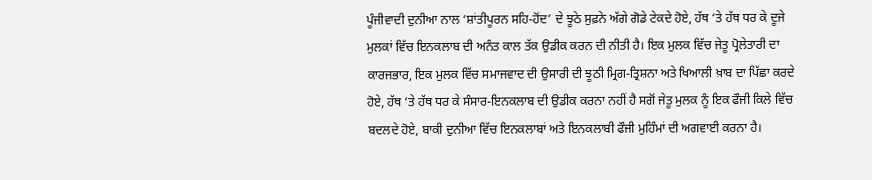ਪੂੰਜੀਵਾਦੀ ਦੁਨੀਆ ਨਾਲ ‘ਸ਼ਾਂਤੀਪੂਰਨ ਸਹਿ-ਹੋਂਦ’ ਦੇ ਝੂਠੇ ਸੁਫ਼ਨੇ ਅੱਗੇ ਗੋਡੇ ਟੇਕਦੇ ਹੋਏ, ਹੱਥ ‘ਤੇ ਹੱਥ ਧਰ ਕੇ ਦੂਜੇ ਮੁਲਕਾਂ ਵਿੱਚ ਇਨਕਲਾਬ ਦੀ ਅਨੰਤ ਕਾਲ ਤੱਕ ਉਡੀਕ ਕਰਨ ਦੀ ਨੀਤੀ ਹੈ। ਇਕ ਮੁਲਕ ਵਿੱਚ ਜੇਤੂ ਪ੍ਰੋਲੇਤਾਰੀ ਦਾ ਕਾਰਜਭਾਰ, ਇਕ ਮੁਲਕ ਵਿੱਚ ਸਮਾਜਵਾਦ ਦੀ ਉਸਾਰੀ ਦੀ ਝੂਠੀ ਮ੍ਰਿਗ-ਤ੍ਰਿਸ਼ਨਾ ਅਤੇ ਖਿਆਲੀ ਖ਼ਾਬ ਦਾ ਪਿੱਛਾ ਕਰਦੇ ਹੋਏ, ਹੱਥ ‘ਤੇ ਹੱਥ ਧਰ ਕੇ ਸੰਸਾਰ-ਇਨਕਲਾਬ ਦੀ ਉਡੀਕ ਕਰਨਾ ਨਹੀਂ ਹੈ ਸਗੋਂ ਜੇਤੂ ਮੁਲਕ ਨੂੰ ਇਕ ਫੌਜੀ ਕਿਲੇ ਵਿੱਚ ਬਦਲਦੇ ਹੋਏ, ਬਾਕੀ ਦੁਨੀਆ ਵਿੱਚ ਇਨਕਲਾਬਾਂ ਅਤੇ ਇਨਕਲਾਬੀ ਫੌਜੀ ਮੁਹਿੰਮਾਂ ਦੀ ਅਗਵਾਈ ਕਰਨਾ ਹੈ।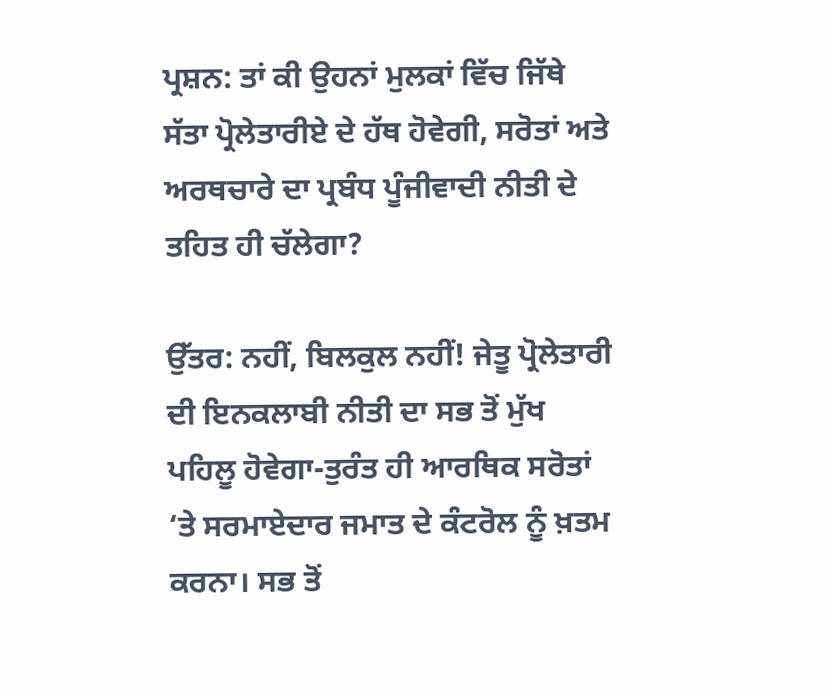ਪ੍ਰਸ਼ਨ: ਤਾਂ ਕੀ ਉਹਨਾਂ ਮੁਲਕਾਂ ਵਿੱਚ ਜਿੱਥੇ ਸੱਤਾ ਪ੍ਰੋਲੇਤਾਰੀਏ ਦੇ ਹੱਥ ਹੋਵੇਗੀ, ਸਰੋਤਾਂ ਅਤੇ ਅਰਥਚਾਰੇ ਦਾ ਪ੍ਰਬੰਧ ਪੂੰਜੀਵਾਦੀ ਨੀਤੀ ਦੇ ਤਹਿਤ ਹੀ ਚੱਲੇਗਾ?

ਉੱਤਰ: ਨਹੀਂ, ਬਿਲਕੁਲ ਨਹੀਂ! ਜੇਤੂ ਪ੍ਰੋਲੇਤਾਰੀ ਦੀ ਇਨਕਲਾਬੀ ਨੀਤੀ ਦਾ ਸਭ ਤੋਂ ਮੁੱਖ ਪਹਿਲੂ ਹੋਵੇਗਾ-ਤੁਰੰਤ ਹੀ ਆਰਥਿਕ ਸਰੋਤਾਂ ‘ਤੇ ਸਰਮਾਏਦਾਰ ਜਮਾਤ ਦੇ ਕੰਟਰੋਲ ਨੂੰ ਖ਼ਤਮ ਕਰਨਾ। ਸਭ ਤੋਂ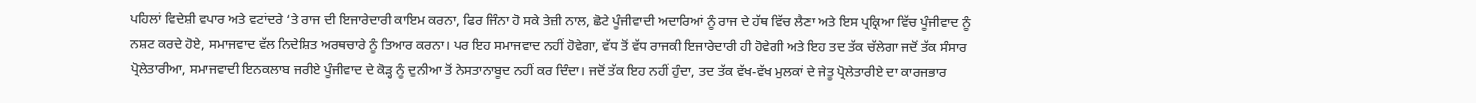ਪਹਿਲਾਂ ਵਿਦੇਸ਼ੀ ਵਪਾਰ ਅਤੇ ਵਟਾਂਦਰੇ ‘ਤੇ ਰਾਜ ਦੀ ਇਜਾਰੇਦਾਰੀ ਕਾਇਮ ਕਰਨਾ, ਫਿਰ ਜਿੰਨਾ ਹੋ ਸਕੇ ਤੇਜ਼ੀ ਨਾਲ, ਛੋਟੇ ਪੂੰਜੀਵਾਦੀ ਅਦਾਰਿਆਂ ਨੂੰ ਰਾਜ ਦੇ ਹੱਥ ਵਿੱਚ ਲੈਣਾ ਅਤੇ ਇਸ ਪ੍ਰਕ੍ਰਿਆ ਵਿੱਚ ਪੂੰਜੀਵਾਦ ਨੂੰ ਨਸ਼ਟ ਕਰਦੇ ਹੋਏ, ਸਮਾਜਵਾਦ ਵੱਲ ਨਿਦੇਸ਼ਿਤ ਅਰਥਚਾਰੇ ਨੂੰ ਤਿਆਰ ਕਰਨਾ। ਪਰ ਇਹ ਸਮਾਜਵਾਦ ਨਹੀਂ ਹੋਵੇਗਾ, ਵੱਧ ਤੋਂ ਵੱਧ ਰਾਜਕੀ ਇਜਾਰੇਦਾਰੀ ਹੀ ਹੋਵੇਗੀ ਅਤੇ ਇਹ ਤਦ ਤੱਕ ਚੱਲੇਗਾ ਜਦੋਂ ਤੱਕ ਸੰਸਾਰ ਪ੍ਰੋਲੇਤਾਰੀਆ, ਸਮਾਜਵਾਦੀ ਇਨਕਲਾਬ ਜਰੀਏ ਪੂੰਜੀਵਾਦ ਦੇ ਕੋੜ੍ਹ ਨੂੰ ਦੁਨੀਆ ਤੋਂ ਨੇਸਤਾਨਾਬੂਦ ਨਹੀਂ ਕਰ ਦਿੰਦਾ। ਜਦੋਂ ਤੱਕ ਇਹ ਨਹੀਂ ਹੁੰਦਾ, ਤਦ ਤੱਕ ਵੱਖ-ਵੱਖ ਮੁਲਕਾਂ ਦੇ ਜੇਤੂ ਪ੍ਰੋਲੇਤਾਰੀਏ ਦਾ ਕਾਰਜਭਾਰ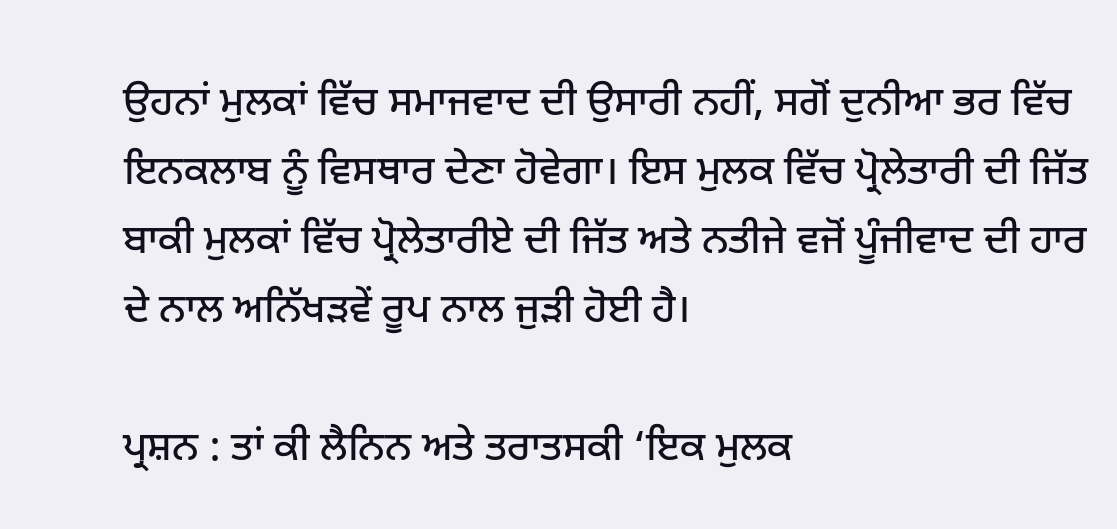ਉਹਨਾਂ ਮੁਲਕਾਂ ਵਿੱਚ ਸਮਾਜਵਾਦ ਦੀ ਉਸਾਰੀ ਨਹੀਂ, ਸਗੋਂ ਦੁਨੀਆ ਭਰ ਵਿੱਚ ਇਨਕਲਾਬ ਨੂੰ ਵਿਸਥਾਰ ਦੇਣਾ ਹੋਵੇਗਾ। ਇਸ ਮੁਲਕ ਵਿੱਚ ਪ੍ਰੋਲੇਤਾਰੀ ਦੀ ਜਿੱਤ ਬਾਕੀ ਮੁਲਕਾਂ ਵਿੱਚ ਪ੍ਰੋਲੇਤਾਰੀਏ ਦੀ ਜਿੱਤ ਅਤੇ ਨਤੀਜੇ ਵਜੋਂ ਪੂੰਜੀਵਾਦ ਦੀ ਹਾਰ ਦੇ ਨਾਲ ਅਨਿੱਖੜਵੇਂ ਰੂਪ ਨਾਲ ਜੁੜੀ ਹੋਈ ਹੈ।

ਪ੍ਰਸ਼ਨ : ਤਾਂ ਕੀ ਲੈਨਿਨ ਅਤੇ ਤਰਾਤਸਕੀ ‘ਇਕ ਮੁਲਕ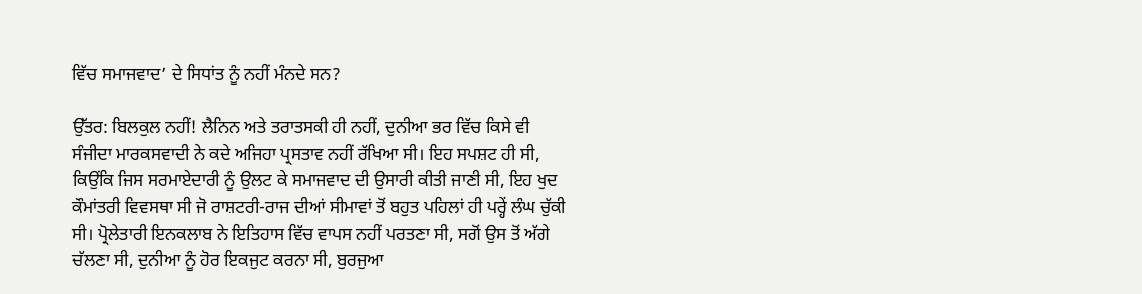ਵਿੱਚ ਸਮਾਜਵਾਦ’ ਦੇ ਸਿਧਾਂਤ ਨੂੰ ਨਹੀਂ ਮੰਨਦੇ ਸਨ?

ਉੱਤਰ: ਬਿਲਕੁਲ ਨਹੀਂ! ਲੈਨਿਨ ਅਤੇ ਤਰਾਤਸਕੀ ਹੀ ਨਹੀਂ, ਦੁਨੀਆ ਭਰ ਵਿੱਚ ਕਿਸੇ ਵੀ ਸੰਜੀਦਾ ਮਾਰਕਸਵਾਦੀ ਨੇ ਕਦੇ ਅਜਿਹਾ ਪ੍ਰਸਤਾਵ ਨਹੀਂ ਰੱਖਿਆ ਸੀ। ਇਹ ਸਪਸ਼ਟ ਹੀ ਸੀ, ਕਿਉਂਕਿ ਜਿਸ ਸਰਮਾਏਦਾਰੀ ਨੂੰ ਉਲਟ ਕੇ ਸਮਾਜਵਾਦ ਦੀ ਉਸਾਰੀ ਕੀਤੀ ਜਾਣੀ ਸੀ, ਇਹ ਖੁਦ ਕੌਮਾਂਤਰੀ ਵਿਵਸਥਾ ਸੀ ਜੋ ਰਾਸ਼ਟਰੀ-ਰਾਜ ਦੀਆਂ ਸੀਮਾਵਾਂ ਤੋਂ ਬਹੁਤ ਪਹਿਲਾਂ ਹੀ ਪਰ੍ਹੇਂ ਲੰਘ ਚੁੱਕੀ ਸੀ। ਪ੍ਰੋਲੇਤਾਰੀ ਇਨਕਲਾਬ ਨੇ ਇਤਿਹਾਸ ਵਿੱਚ ਵਾਪਸ ਨਹੀਂ ਪਰਤਣਾ ਸੀ, ਸਗੋਂ ਉਸ ਤੋਂ ਅੱਗੇ ਚੱਲਣਾ ਸੀ, ਦੁਨੀਆ ਨੂੰ ਹੋਰ ਇਕਜੁਟ ਕਰਨਾ ਸੀ, ਬੁਰਜੁਆ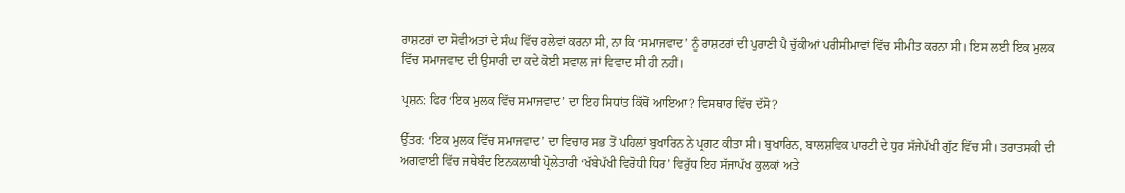ਰਾਸ਼ਟਰਾਂ ਦਾ ਸੋਵੀਅਤਾਂ ਦੇ ਸੰਘ ਵਿੱਚ ਰਲੇਵਾਂ ਕਰਨਾ ਸੀ, ਨਾ ਕਿ ‘ਸਮਾਜਵਾਦ’ ਨੂੰ ਰਾਸ਼ਟਰਾਂ ਦੀ ਪੁਰਾਣੀ ਪੈ ਚੁੱਕੀਆਂ ਪਰੀਸੀਮਾਵਾਂ ਵਿੱਚ ਸੀਮੀਤ ਕਰਨਾ ਸੀ। ਇਸ ਲਈ ਇਕ ਮੁਲਕ ਵਿੱਚ ਸਮਾਜਵਾਦ ਦੀ ਉਸਾਰੀ ਦਾ ਕਦੇ ਕੋਈ ਸਵਾਲ ਜਾਂ ਵਿਵਾਦ ਸੀ ਹੀ ਨਹੀਂ।

ਪ੍ਰਸ਼ਨ: ਫਿਰ ‘ਇਕ ਮੁਲਕ ਵਿੱਚ ਸਮਾਜਵਾਦ’ ਦਾ ਇਹ ਸਿਧਾਂਤ ਕਿੱਥੋਂ ਆਇਆ? ਵਿਸਥਾਰ ਵਿੱਚ ਦੱਸੋ?

ਉੱਤਰ: ‘ਇਕ ਮੁਲਕ ਵਿੱਚ ਸਮਾਜਵਾਦ’ ਦਾ ਵਿਚਾਰ ਸਭ ਤੋਂ ਪਹਿਲਾਂ ਬੁਖਾਰਿਨ ਨੇ ਪ੍ਰਗਟ ਕੀਤਾ ਸੀ। ਬੁਖਾਰਿਨ, ਬਾਲਸ਼ਵਿਕ ਪਾਰਟੀ ਦੇ ਧੁਰ ਸੱਜੇਪੱਖੀ ਗੁੱਟ ਵਿੱਚ ਸੀ। ਤਰਾਤਸਕੀ ਦੀ ਅਗਵਾਈ ਵਿੱਚ ਜਥੇਬੰਦ ਇਨਕਲਾਬੀ ਪ੍ਰੋਲੇਤਾਰੀ ‘ਖੱਬੇਪੱਖੀ ਵਿਰੋਧੀ ਧਿਰ’ ਵਿਰੁੱਧ ਇਹ ਸੱਜਾਪੱਖ ਕੁਲਕਾਂ ਅਤੇ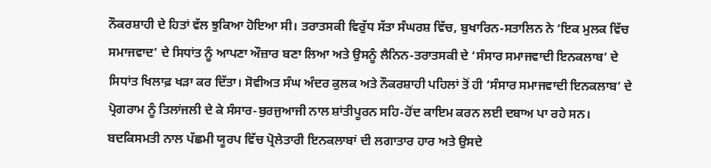ਨੌਕਰਸ਼ਾਹੀ ਦੇ ਹਿਤਾਂ ਵੱਲ ਝੁਕਿਆ ਹੋਇਆ ਸੀ। ਤਰਾਤਸਕੀ ਵਿਰੁੱਧ ਸੱਤਾ ਸੰਘਰਸ਼ ਵਿੱਚ, ਬੁਖਾਰਿਨ-ਸਤਾਲਿਨ ਨੇ ‘ਇਕ ਮੁਲਕ ਵਿੱਚ ਸਮਾਜਵਾਦ’ ਦੇ ਸਿਧਾਂਤ ਨੂੰ ਆਪਣਾ ਔਜ਼ਾਰ ਬਣਾ ਲਿਆ ਅਤੇ ਉਸਨੂੰ ਲੈਨਿਨ-ਤਰਾਤਸਕੀ ਦੇ ‘ਸੰਸਾਰ ਸਮਾਜਵਾਦੀ ਇਨਕਲਾਬ’ ਦੇ ਸਿਧਾਂਤ ਖਿਲਾਫ਼ ਖੜਾ ਕਰ ਦਿੱਤਾ। ਸੋਵੀਅਤ ਸੰਘ ਅੰਦਰ ਕੁਲਕ ਅਤੇ ਨੌਕਰਸ਼ਾਹੀ ਪਹਿਲਾਂ ਤੋਂ ਹੀ ‘ਸੰਸਾਰ ਸਮਾਜਵਾਦੀ ਇਨਕਲਾਬ’ ਦੇ ਪ੍ਰੋਗਰਾਮ ਨੂੰ ਤਿਲਾਂਜਲੀ ਦੇ ਕੇ ਸੰਸਾਰ-ਬੁਰਜੁਆਜੀ ਨਾਲ ਸ਼ਾਂਤੀਪੂਰਨ ਸਹਿ-ਹੋਂਦ ਕਾਇਮ ਕਰਨ ਲਈ ਦਬਾਅ ਪਾ ਰਹੇ ਸਨ। ਬਦਕਿਸਮਤੀ ਨਾਲ ਪੱਛਮੀ ਯੂਰਪ ਵਿੱਚ ਪ੍ਰੋਲੇਤਾਰੀ ਇਨਕਲਾਬਾਂ ਦੀ ਲਗਾਤਾਰ ਹਾਰ ਅਤੇ ਉਸਦੇ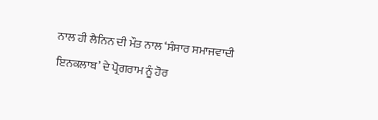ਨਾਲ ਹੀ ਲੈਨਿਨ ਦੀ ਮੌਤ ਨਾਲ ‘ਸੰਸਾਰ ਸਮਾਜਵਾਦੀ ਇਨਕਲਾਬ’ ਦੇ ਪ੍ਰੋਗਰਾਮ ਨੂੰ ਹੋਰ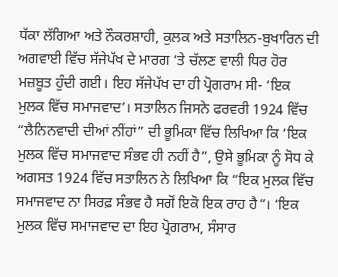ਧੱਕਾ ਲੱਗਿਆ ਅਤੇ ਨੌਕਰਸ਼ਾਹੀ, ਕੁਲਕ ਅਤੇ ਸਤਾਲਿਨ-ਬੁਖਾਰਿਨ ਦੀ ਅਗਵਾਈ ਵਿੱਚ ਸੱਜੇਪੱਖ ਦੇ ਮਾਰਗ ‘ਤੇ ਚੱਲਣ ਵਾਲੀ ਧਿਰ ਹੋਰ ਮਜ਼ਬੂਤ ਹੁੰਦੀ ਗਈ। ਇਹ ਸੱਜੇਪੱਖ ਦਾ ਹੀ ਪ੍ਰੋਗਰਾਮ ਸੀ- ‘ਇਕ ਮੁਲਕ ਵਿੱਚ ਸਮਾਜਵਾਦ’। ਸਤਾਲਿਨ ਜਿਸਨੇ ਫਰਵਰੀ 1924 ਵਿੱਚ “ਲੈਨਿਨਵਾਦੀ ਦੀਆਂ ਨੀਂਹਾਂ” ਦੀ ਭੂਮਿਕਾ ਵਿੱਚ ਲਿਖਿਆ ਕਿ ‘ਇਕ ਮੁਲਕ ਵਿੱਚ ਸਮਾਜਵਾਦ ਸੰਭਵ ਹੀ ਨਹੀਂ ਹੈ”, ਉਸੇ ਭੂਮਿਕਾ ਨੂੰ ਸੋਧ ਕੇ ਅਗਸਤ 1924 ਵਿੱਚ ਸਤਾਲਿਨ ਨੇ ਲਿਖਿਆ ਕਿ “ਇਕ ਮੁਲਕ ਵਿੱਚ ਸਮਾਜਵਾਦ ਨਾ ਸਿਰਫ਼ ਸੰਭਵ ਹੈ ਸਗੋਂ ਇਕੋ ਇਕ ਰਾਹ ਹੈ”। ‘ਇਕ ਮੁਲਕ ਵਿੱਚ ਸਮਾਜਵਾਦ ਦਾ ਇਹ ਪ੍ਰੋਗਰਾਮ, ਸੰਸਾਰ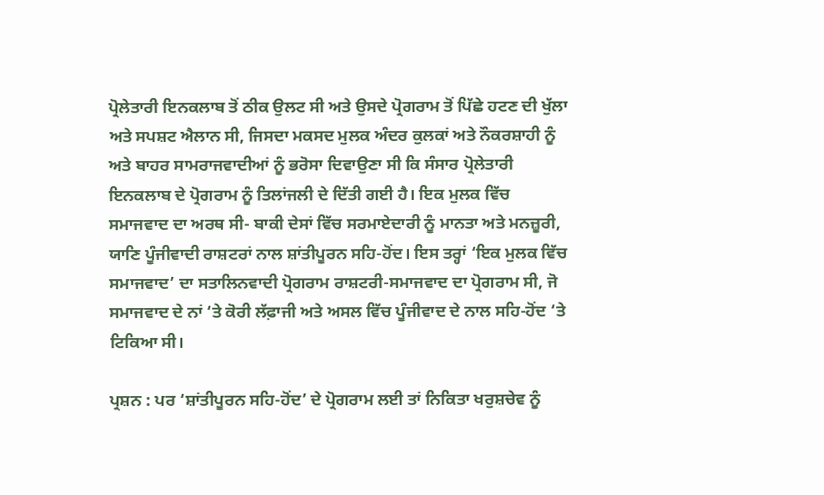ਪ੍ਰੋਲੇਤਾਰੀ ਇਨਕਲਾਬ ਤੋਂ ਠੀਕ ਉਲਟ ਸੀ ਅਤੇ ਉਸਦੇ ਪ੍ਰੋਗਰਾਮ ਤੋਂ ਪਿੱਛੇ ਹਟਣ ਦੀ ਖੁੱਲਾ ਅਤੇ ਸਪਸ਼ਟ ਐਲਾਨ ਸੀ, ਜਿਸਦਾ ਮਕਸਦ ਮੁਲਕ ਅੰਦਰ ਕੁਲਕਾਂ ਅਤੇ ਨੌਕਰਸ਼ਾਹੀ ਨੂੰ ਅਤੇ ਬਾਹਰ ਸਾਮਰਾਜਵਾਦੀਆਂ ਨੂੰ ਭਰੋਸਾ ਦਿਵਾਉਣਾ ਸੀ ਕਿ ਸੰਸਾਰ ਪ੍ਰੋਲੇਤਾਰੀ ਇਨਕਲਾਬ ਦੇ ਪ੍ਰੋਗਰਾਮ ਨੂੰ ਤਿਲਾਂਜਲੀ ਦੇ ਦਿੱਤੀ ਗਈ ਹੈ। ਇਕ ਮੁਲਕ ਵਿੱਚ ਸਮਾਜਵਾਦ ਦਾ ਅਰਥ ਸੀ- ਬਾਕੀ ਦੇਸਾਂ ਵਿੱਚ ਸਰਮਾਏਦਾਰੀ ਨੂੰ ਮਾਨਤਾ ਅਤੇ ਮਨਜ਼ੂਰੀ, ਯਾਣਿ ਪੂੰਜੀਵਾਦੀ ਰਾਸ਼ਟਰਾਂ ਨਾਲ ਸ਼ਾਂਤੀਪੂਰਨ ਸਹਿ-ਹੋਂਦ। ਇਸ ਤਰ੍ਹਾਂ ‘ਇਕ ਮੁਲਕ ਵਿੱਚ ਸਮਾਜਵਾਦ’ ਦਾ ਸਤਾਲਿਨਵਾਦੀ ਪ੍ਰੋਗਰਾਮ ਰਾਸ਼ਟਰੀ-ਸਮਾਜਵਾਦ ਦਾ ਪ੍ਰੋਗਰਾਮ ਸੀ, ਜੋ ਸਮਾਜਵਾਦ ਦੇ ਨਾਂ ‘ਤੇ ਕੋਰੀ ਲੱਫ਼ਾਜੀ ਅਤੇ ਅਸਲ ਵਿੱਚ ਪੂੰਜੀਵਾਦ ਦੇ ਨਾਲ ਸਹਿ-ਹੋਂਦ ‘ਤੇ ਟਿਕਿਆ ਸੀ।

ਪ੍ਰਸ਼ਨ : ਪਰ ‘ਸ਼ਾਂਤੀਪੂਰਨ ਸਹਿ-ਹੋਂਦ’ ਦੇ ਪ੍ਰੋਗਰਾਮ ਲਈ ਤਾਂ ਨਿਕਿਤਾ ਖਰੁਸ਼ਚੇਵ ਨੂੰ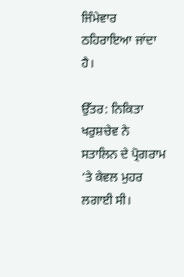ਜਿੰਮੇਵਾਰ ਠਹਿਰਾਇਆ ਜਾਂਦਾ ਹੈ।

ਉੱਤਰ: ਨਿਕਿਤਾ ਖਰੁਸ਼ਚੇਵ ਨੇ ਸਤਾਲਿਨ ਦੇ ਪ੍ਰੋਗਰਾਮ ‘ਤੇ ਕੇਵਲ ਮੁਹਰ ਲਗਾਈ ਸੀ।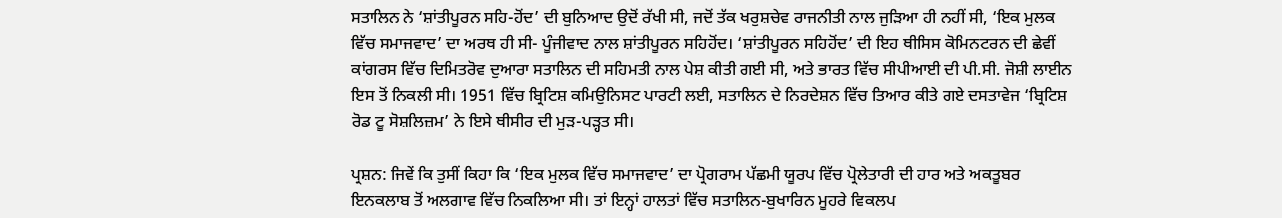ਸਤਾਲਿਨ ਨੇ ‘ਸ਼ਾਂਤੀਪੂਰਨ ਸਹਿ-ਹੋਂਦ’ ਦੀ ਬੁਨਿਆਦ ਉਦੋਂ ਰੱਖੀ ਸੀ, ਜਦੋਂ ਤੱਕ ਖਰੁਸ਼ਚੇਵ ਰਾਜਨੀਤੀ ਨਾਲ ਜੁੜਿਆ ਹੀ ਨਹੀਂ ਸੀ, ‘ਇਕ ਮੁਲਕ ਵਿੱਚ ਸਮਾਜਵਾਦ’ ਦਾ ਅਰਥ ਹੀ ਸੀ- ਪੂੰਜੀਵਾਦ ਨਾਲ ਸ਼ਾਂਤੀਪੂਰਨ ਸਹਿਹੋਂਦ। ‘ਸ਼ਾਂਤੀਪੂਰਨ ਸਹਿਹੋਂਦ’ ਦੀ ਇਹ ਥੀਸਿਸ ਕੋਮਿਨਟਰਨ ਦੀ ਛੇਵੀਂ ਕਾਂਗਰਸ ਵਿੱਚ ਦਿਮਿਤਰੋਵ ਦੁਆਰਾ ਸਤਾਲਿਨ ਦੀ ਸਹਿਮਤੀ ਨਾਲ ਪੇਸ਼ ਕੀਤੀ ਗਈ ਸੀ, ਅਤੇ ਭਾਰਤ ਵਿੱਚ ਸੀਪੀਆਈ ਦੀ ਪੀ.ਸੀ. ਜੋਸ਼ੀ ਲਾਈਨ ਇਸ ਤੋਂ ਨਿਕਲੀ ਸੀ। 1951 ਵਿੱਚ ਬ੍ਰਿਟਿਸ਼ ਕਮਿਉਨਿਸਟ ਪਾਰਟੀ ਲਈ, ਸਤਾਲਿਨ ਦੇ ਨਿਰਦੇਸ਼ਨ ਵਿੱਚ ਤਿਆਰ ਕੀਤੇ ਗਏ ਦਸਤਾਵੇਜ ‘ਬ੍ਰਿਟਿਸ਼ ਰੋਡ ਟੂ ਸੋਸ਼ਲਿਜ਼ਮ’ ਨੇ ਇਸੇ ਥੀਸੀਰ ਦੀ ਮੁੜ-ਪੜ੍ਹਤ ਸੀ।

ਪ੍ਰਸ਼ਨ: ਜਿਵੇਂ ਕਿ ਤੁਸੀਂ ਕਿਹਾ ਕਿ ‘ਇਕ ਮੁਲਕ ਵਿੱਚ ਸਮਾਜਵਾਦ’ ਦਾ ਪ੍ਰੋਗਰਾਮ ਪੱਛਮੀ ਯੂਰਪ ਵਿੱਚ ਪ੍ਰੋਲੇਤਾਰੀ ਦੀ ਹਾਰ ਅਤੇ ਅਕਤੂਬਰ ਇਨਕਲਾਬ ਤੋਂ ਅਲਗਾਵ ਵਿੱਚ ਨਿਕਲਿਆ ਸੀ। ਤਾਂ ਇਨ੍ਹਾਂ ਹਾਲਤਾਂ ਵਿੱਚ ਸਤਾਲਿਨ-ਬੁਖਾਰਿਨ ਮੂਹਰੇ ਵਿਕਲਪ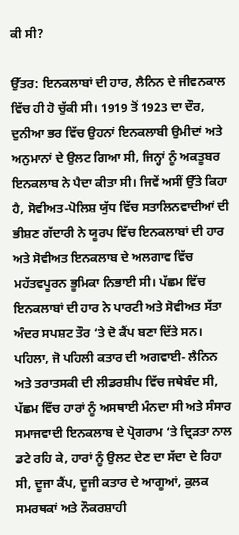ਕੀ ਸੀ?

ਉੱਤਰ: ਇਨਕਲਾਬਾਂ ਦੀ ਹਾਰ, ਲੈਨਿਨ ਦੇ ਜੀਵਨਕਾਲ ਵਿੱਚ ਹੀ ਹੋ ਚੁੱਕੀ ਸੀ। 1919 ਤੋਂ 1923 ਦਾ ਦੌਰ, ਦੁਨੀਆ ਭਰ ਵਿੱਚ ਉਹਨਾਂ ਇਨਕਲਾਬੀ ਉਮੀਦਾਂ ਅਤੇ ਅਨੁਮਾਨਾਂ ਦੇ ਉਲਟ ਗਿਆ ਸੀ, ਜਿਨ੍ਹਾਂ ਨੂੰ ਅਕਤੂਬਰ ਇਨਕਲਾਬ ਨੇ ਪੈਦਾ ਕੀਤਾ ਸੀ। ਜਿਵੇਂ ਅਸੀਂ ਉੱਤੇ ਕਿਹਾ ਹੈ, ਸੋਵੀਅਤ-ਪੋਲਿਸ਼ ਯੁੱਧ ਵਿੱਚ ਸਤਾਲਿਨਵਾਦੀਆਂ ਦੀ ਭੀਸ਼ਣ ਗੱਦਾਰੀ ਨੇ ਯੂਰਪ ਵਿੱਚ ਇਨਕਲਾਬਾਂ ਦੀ ਹਾਰ ਅਤੇ ਸੋਵੀਅਤ ਇਨਕਲਾਬ ਦੇ ਅਲਗਾਵ ਵਿੱਚ ਮਹੱਤਵਪੂਰਨ ਭੂਮਿਕਾ ਨਿਭਾਈ ਸੀ। ਪੱਛਮ ਵਿੱਚ ਇਨਕਲਾਬਾਂ ਦੀ ਹਾਰ ਨੇ ਪਾਰਟੀ ਅਤੇ ਸੋਵੀਅਤ ਸੱਤਾ ਅੰਦਰ ਸਪਸ਼ਟ ਤੌਰ ‘ਤੇ ਦੋ ਕੈਂਪ ਬਣਾ ਦਿੱਤੇ ਸਨ। ਪਹਿਲਾ, ਜੋ ਪਹਿਲੀ ਕਤਾਰ ਦੀ ਅਗਵਾਈ- ਲੈਨਿਨ ਅਤੇ ਤਰਾਤਸਕੀ ਦੀ ਲੀਡਰਸ਼ੀਪ ਵਿੱਚ ਜਥੇਬੰਦ ਸੀ, ਪੱਛਮ ਵਿੱਚ ਹਾਰਾਂ ਨੂੰ ਅਸਥਾਈ ਮੰਨਦਾ ਸੀ ਅਤੇ ਸੰਸਾਰ ਸਮਾਜਵਾਦੀ ਇਨਕਲਾਬ ਦੇ ਪ੍ਰੋਗਰਾਮ ‘ਤੇ ਦ੍ਰਿੜਤਾ ਨਾਲ ਡਟੇ ਰਹਿ ਕੇ, ਹਾਰਾਂ ਨੂੰ ਉਲਟ ਦੇਣ ਦਾ ਸੱਦਾ ਦੇ ਰਿਹਾ ਸੀ, ਦੂਜਾ ਕੈਂਪ, ਦੂਜੀ ਕਤਾਰ ਦੇ ਆਗੂਆਂ, ਕੁਲਕ ਸਮਰਥਕਾਂ ਅਤੇ ਨੌਕਰਸ਼ਾਹੀ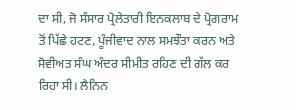ਦਾ ਸੀ, ਜੋ ਸੰਸਾਰ ਪ੍ਰੋਲੇਤਾਰੀ ਇਨਕਲਾਬ ਦੇ ਪ੍ਰੋਗਰਾਮ ਤੋਂ ਪਿੱਛੇ ਹਟਣ, ਪੂੰਜੀਵਾਦ ਨਾਲ ਸਮਝੌਤਾ ਕਰਨ ਅਤੇ ਸੋਵੀਅਤ ਸੰਘ ਅੰਦਰ ਸੀਮੀਤ ਰਹਿਣ ਦੀ ਗੱਲ ਕਰ ਰਿਹਾ ਸੀ। ਲੈਨਿਨ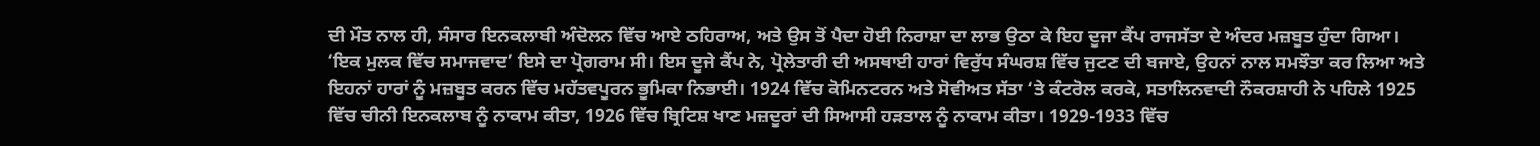ਦੀ ਮੌਤ ਨਾਲ ਹੀ, ਸੰਸਾਰ ਇਨਕਲਾਬੀ ਅੰਦੋਲਨ ਵਿੱਚ ਆਏ ਠਹਿਰਾਅ, ਅਤੇ ਉਸ ਤੋਂ ਪੈਦਾ ਹੋਈ ਨਿਰਾਸ਼ਾ ਦਾ ਲਾਭ ਉਠਾ ਕੇ ਇਹ ਦੂਜਾ ਕੈਂਪ ਰਾਜਸੱਤਾ ਦੇ ਅੰਦਰ ਮਜ਼ਬੂਤ ਹੁੰਦਾ ਗਿਆ। ‘ਇਕ ਮੁਲਕ ਵਿੱਚ ਸਮਾਜਵਾਦ’ ਇਸੇ ਦਾ ਪ੍ਰੋਗਰਾਮ ਸੀ। ਇਸ ਦੂਜੇ ਕੈਂਪ ਨੇ, ਪ੍ਰੋਲੇਤਾਰੀ ਦੀ ਅਸਥਾਈ ਹਾਰਾਂ ਵਿਰੁੱਧ ਸੰਘਰਸ਼ ਵਿੱਚ ਜੁਟਣ ਦੀ ਬਜਾਏ, ਉਹਨਾਂ ਨਾਲ ਸਮਝੌਤਾ ਕਰ ਲਿਆ ਅਤੇ ਇਹਨਾਂ ਹਾਰਾਂ ਨੂੰ ਮਜ਼ਬੂਤ ਕਰਨ ਵਿੱਚ ਮਹੱਤਵਪੂਰਨ ਭੂਮਿਕਾ ਨਿਭਾਈ। 1924 ਵਿੱਚ ਕੋਮਿਨਟਰਨ ਅਤੇ ਸੋਵੀਅਤ ਸੱਤਾ ‘ਤੇ ਕੰਟਰੋਲ ਕਰਕੇ, ਸਤਾਲਿਨਵਾਦੀ ਨੌਕਰਸ਼ਾਹੀ ਨੇ ਪਹਿਲੇ 1925 ਵਿੱਚ ਚੀਨੀ ਇਨਕਲਾਬ ਨੂੰ ਨਾਕਾਮ ਕੀਤਾ, 1926 ਵਿੱਚ ਬ੍ਰਿਟਿਸ਼ ਖਾਣ ਮਜ਼ਦੂਰਾਂ ਦੀ ਸਿਆਸੀ ਹੜਤਾਲ ਨੂੰ ਨਾਕਾਮ ਕੀਤਾ। 1929-1933 ਵਿੱਚ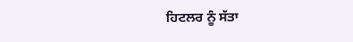ਹਿਟਲਰ ਨੂੰ ਸੱਤਾ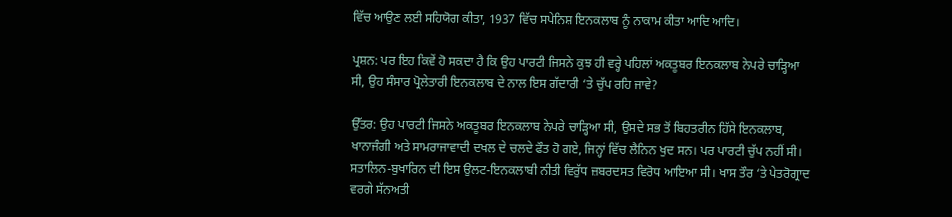ਵਿੱਚ ਆਉਣ ਲਈ ਸਹਿਯੋਗ ਕੀਤਾ, 1937 ਵਿੱਚ ਸਪੇਨਿਸ਼ ਇਨਕਲਾਬ ਨੂੰ ਨਾਕਾਮ ਕੀਤਾ ਆਦਿ ਆਦਿ।

ਪ੍ਰਸ਼ਨ: ਪਰ ਇਹ ਕਿਵੇਂ ਹੋ ਸਕਦਾ ਹੈ ਕਿ ਉਹ ਪਾਰਟੀ ਜਿਸਨੇ ਕੁਝ ਹੀ ਵਰ੍ਹੇ ਪਹਿਲਾਂ ਅਕਤੂਬਰ ਇਨਕਲਾਬ ਨੇਪਰੇ ਚਾੜ੍ਹਿਆ ਸੀ, ਉਹ ਸੰਸਾਰ ਪ੍ਰੋਲੇਤਾਰੀ ਇਨਕਲਾਬ ਦੇ ਨਾਲ ਇਸ ਗੱਦਾਰੀ ‘ਤੇ ਚੁੱਪ ਰਹਿ ਜਾਵੇ?

ਉੱਤਰ: ਉਹ ਪਾਰਟੀ ਜਿਸਨੇ ਅਕਤੂਬਰ ਇਨਕਲਾਬ ਨੇਪਰੇ ਚਾੜ੍ਹਿਆ ਸੀ, ਉਸਦੇ ਸਭ ਤੋਂ ਬਿਹਤਰੀਨ ਹਿੱਸੇ ਇਨਕਲਾਬ, ਖਾਨਾਜੰਗੀ ਅਤੇ ਸਾਮਰਾਜਾਵਾਦੀ ਦਖਲ ਦੇ ਚਲਦੇ ਫੌਤ ਹੋ ਗਏ, ਜਿਨ੍ਹਾਂ ਵਿੱਚ ਲੈਨਿਨ ਖੁਦ ਸਨ। ਪਰ ਪਾਰਟੀ ਚੁੱਪ ਨਹੀਂ ਸੀ। ਸਤਾਲਿਨ-ਬੁਖਾਰਿਨ ਦੀ ਇਸ ਉਲਟ-ਇਨਕਲਾਬੀ ਨੀਤੀ ਵਿਰੁੱਧ ਜ਼ਬਰਦਸਤ ਵਿਰੋਧ ਆਇਆ ਸੀ। ਖਾਸ ਤੌਰ ‘ਤੇ ਪੇਤਰੋਗ੍ਰਾਦ ਵਰਗੇ ਸੱਨਅਤੀ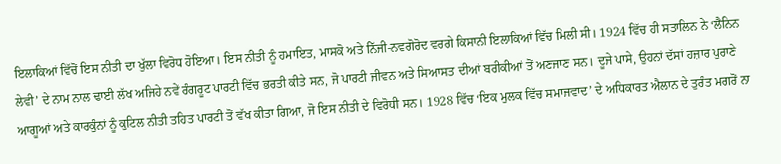ਇਲਾਕਿਆਂ ਵਿੱਚੋਂ ਇਸ ਨੀਤੀ ਦਾ ਖੁੱਲਾ ਵਿਰੋਧ ਹੋਇਆ। ਇਸ ਨੀਤੀ ਨੂੰ ਹਮਾਇਤ, ਮਾਸਕੋ ਅਤੇ ਨਿੱਜੀ-ਨਵਗੋਰੋਦ ਵਰਗੇ ਕਿਸਾਨੀ ਇਲਾਕਿਆਂ ਵਿੱਚ ਮਿਲੀ ਸੀ। 1924 ਵਿੱਚ ਹੀ ਸਤਾਲਿਨ ਨੇ ‘ਲੈਨਿਨ ਲੇਵੀ’ ਦੇ ਨਾਮ ਨਾਲ ਢਾਈ ਲੱਖ ਅਜਿਹੇ ਨਵੇਂ ਰੰਗਰੂਟ ਪਾਰਟੀ ਵਿੱਚ ਭਰਤੀ ਕੀਤੇ ਸਨ, ਜੋ ਪਾਰਟੀ ਜੀਵਨ ਅਤੇ ਸਿਆਸਤ ਦੀਆਂ ਬਰੀਕੀਆਂ ਤੋਂ ਅਣਜਾਣ ਸਨ। ਦੂਜੇ ਪਾਸੇ, ਉਹਨਾਂ ਦੱਸਾਂ ਹਜ਼ਾਰ ਪੁਰਾਣੇ ਆਗੂਆਂ ਅਤੇ ਕਾਰਕੁੰਨਾਂ ਨੂੰ ਕੁਟਿਲ ਨੀਤੀ ਤਹਿਤ ਪਾਰਟੀ ਤੋਂ ਵੱਖ ਕੀਤਾ ਗਿਆ, ਜੋ ਇਸ ਨੀਤੀ ਦੇ ਵਿਰੋਧੀ ਸਨ। 1928 ਵਿੱਚ ‘ਇਕ ਮੁਲਕ ਵਿੱਚ ਸਮਾਜਵਾਦ’ ਦੇ ਅਧਿਕਾਰਤ ਐਲਾਨ ਦੇ ਤੁਰੰਤ ਮਗਰੋਂ ਨਾ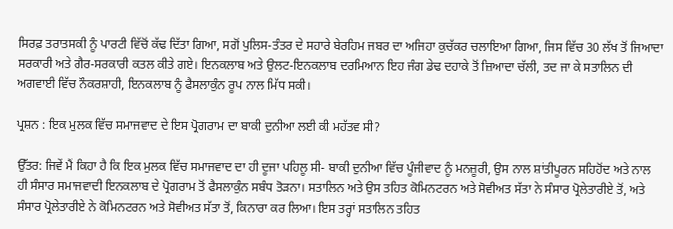ਸਿਰਫ਼ ਤਰਾਤਸਕੀ ਨੂੰ ਪਾਰਟੀ ਵਿੱਚੋਂ ਕੱਢ ਦਿੱਤਾ ਗਿਆ, ਸਗੋਂ ਪੁਲਿਸ-ਤੰਤਰ ਦੇ ਸਹਾਰੇ ਬੇਰਹਿਮ ਜਬਰ ਦਾ ਅਜਿਹਾ ਕੁਚੱਕਰ ਚਲਾਇਆ ਗਿਆ, ਜਿਸ ਵਿੱਚ 30 ਲੱਖ ਤੋਂ ਜਿਆਦਾ ਸਰਕਾਰੀ ਅਤੇ ਗੈਰ-ਸਰਕਾਰੀ ਕਤਲ ਕੀਤੇ ਗਏ। ਇਨਕਲਾਬ ਅਤੇ ਉਲਟ-ਇਨਕਲਾਬ ਦਰਮਿਆਨ ਇਹ ਜੰਗ ਡੇਢ ਦਹਾਕੇ ਤੋਂ ਜ਼ਿਆਦਾ ਚੱਲੀ, ਤਦ ਜਾ ਕੇ ਸਤਾਲਿਨ ਦੀ ਅਗਵਾਈ ਵਿੱਚ ਨੌਕਰਸ਼ਾਹੀ, ਇਨਕਲਾਬ ਨੂੰ ਫੈਸਲਾਕੁੰਨ ਰੂਪ ਨਾਲ ਮਿੱਧ ਸਕੀ।

ਪ੍ਰਸ਼ਨ : ਇਕ ਮੁਲਕ ਵਿੱਚ ਸਮਾਜਵਾਦ ਦੇ ਇਸ ਪ੍ਰੋਗਰਾਮ ਦਾ ਬਾਕੀ ਦੁਨੀਆ ਲਈ ਕੀ ਮਹੱਤਵ ਸੀ?

ਉੱਤਰ: ਜਿਵੇਂ ਮੈਂ ਕਿਹਾ ਹੈ ਕਿ ਇਕ ਮੁਲਕ ਵਿੱਚ ਸਮਾਜਵਾਦ ਦਾ ਹੀ ਦੂਜਾ ਪਹਿਲੂ ਸੀ- ਬਾਕੀ ਦੁਨੀਆ ਵਿੱਚ ਪੂੰਜੀਵਾਦ ਨੂੰ ਮਨਜ਼ੂਰੀ, ਉਸ ਨਾਲ ਸ਼ਾਂਤੀਪੂਰਨ ਸਹਿਹੋਂਦ ਅਤੇ ਨਾਲ ਹੀ ਸੰਸਾਰ ਸਮਾਜਵਾਦੀ ਇਨਕਲਾਬ ਦੇ ਪ੍ਰੋਗਰਾਮ ਤੋਂ ਫੈਸਲਾਕੁੰਨ ਸਬੰਧ ਤੋੜਨਾ। ਸਤਾਲਿਨ ਅਤੇ ਉਸ ਤਹਿਤ ਕੋਮਿਨਟਰਨ ਅਤੇ ਸੋਵੀਅਤ ਸੱਤਾ ਨੇ ਸੰਸਾਰ ਪ੍ਰੋਲੇਤਾਰੀਏ ਤੋਂ, ਅਤੇ ਸੰਸਾਰ ਪ੍ਰੋਲੇਤਾਰੀਏ ਨੇ ਕੋਮਿਨਟਰਨ ਅਤੇ ਸੋਵੀਅਤ ਸੱਤਾ ਤੋਂ, ਕਿਨਾਰਾ ਕਰ ਲਿਆ। ਇਸ ਤਰ੍ਹਾਂ ਸਤਾਲਿਨ ਤਹਿਤ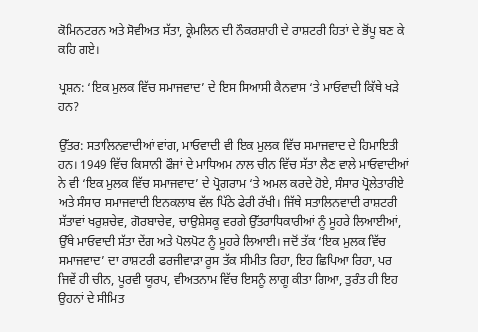ਕੋਮਿਨਟਰਨ ਅਤੇ ਸੋਵੀਅਤ ਸੱਤਾ, ਕ੍ਰੇਮਲਿਨ ਦੀ ਨੌਕਰਸ਼ਾਹੀ ਦੇ ਰਾਸ਼ਟਰੀ ਹਿਤਾਂ ਦੇ ਭੋਂਪੂ ਬਣ ਕੇ ਕਹਿ ਗਏ।

ਪ੍ਰਸ਼ਨ: ‘ਇਕ ਮੁਲਕ ਵਿੱਚ ਸਮਾਜਵਾਦ’ ਦੇ ਇਸ ਸਿਆਸੀ ਕੈਨਵਾਸ ‘ਤੇ ਮਾਓਵਾਦੀ ਕਿੱਥੇ ਖੜੇ ਹਨ?

ਉੱਤਰ: ਸਤਾਲਿਨਵਾਦੀਆਂ ਵਾਂਗ, ਮਾਓਵਾਦੀ ਵੀ ਇਕ ਮੁਲਕ ਵਿੱਚ ਸਮਾਜਵਾਦ ਦੇ ਹਿਮਾਇਤੀ ਹਨ। 1949 ਵਿੱਚ ਕਿਸਾਨੀ ਫੌਜਾਂ ਦੇ ਮਾਧਿਅਮ ਨਾਲ ਚੀਨ ਵਿੱਚ ਸੱਤਾ ਲੈਣ ਵਾਲੇ ਮਾਓਵਾਦੀਆਂ ਨੇ ਵੀ ‘ਇਕ ਮੁਲਕ ਵਿੱਚ ਸਮਾਜਵਾਦ’ ਦੇ ਪ੍ਰੋਗਰਾਮ ‘ਤੇ ਅਮਲ ਕਰਦੇ ਹੋਏ, ਸੰਸਾਰ ਪ੍ਰੋਲੇਤਾਰੀਏ ਅਤੇ ਸੰਸਾਰ ਸਮਾਜਵਾਦੀ ਇਨਕਲਾਬ ਵੱਲ ਪਿੱਠੇ ਫੇਰੀ ਰੱਖੀ। ਜਿੱਥੇ ਸਤਾਲਿਨਵਾਦੀ ਰਾਸ਼ਟਰੀ ਸੱਤਾਵਾਂ ਖਰੁਸ਼ਚੇਵ, ਗੋਰਬਾਚੇਵ, ਚਾਉਸ਼ੇਸਕੂ ਵਰਗੇ ਉੱਤਰਾਧਿਕਾਰੀਆਂ ਨੂੰ ਮੂਹਰੇ ਲਿਆਈਆਂ, ਉੱਥੇ ਮਾਓਵਾਦੀ ਸੱਤਾ ਦੇਂਗ ਅਤੇ ਪੋਲਪੋਟ ਨੂੰ ਮੂਹਰੇ ਲਿਆਈ। ਜਦੋਂ ਤੱਕ ‘ਇਕ ਮੁਲਕ ਵਿੱਚ ਸਮਾਜਵਾਦ’ ਦਾ ਰਾਸ਼ਟਰੀ ਫਰਜੀਵਾੜਾ ਰੂਸ ਤੱਕ ਸੀਮੀਤ ਰਿਹਾ, ਇਹ ਛਿਪਿਆ ਰਿਹਾ, ਪਰ ਜਿਵੇਂ ਹੀ ਚੀਨ, ਪੂਰਵੀ ਯੂਰਪ, ਵੀਅਤਨਾਮ ਵਿੱਚ ਇਸਨੂੰ ਲਾਗੂ ਕੀਤਾ ਗਿਆ, ਤੁਰੰਤ ਹੀ ਇਹ ਉਹਨਾਂ ਦੇ ਸੀਮਿਤ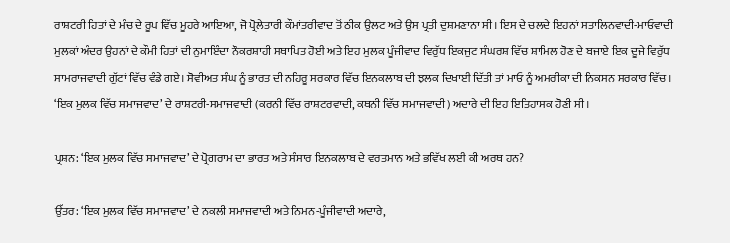ਰਾਸ਼ਟਰੀ ਹਿਤਾਂ ਦੇ ਮੰਚ ਦੇ ਰੂਪ ਵਿੱਚ ਮੂਹਰੇ ਆਇਆ, ਜੋ ਪ੍ਰੋਲੇਤਾਰੀ ਕੌਮਾਂਤਰੀਵਾਦ ਤੋਂ ਠੀਕ ਉਲਟ ਅਤੇ ਉਸ ਪ੍ਰਤੀ ਦੁਸ਼ਮਣਾਨਾ ਸੀ। ਇਸ ਦੇ ਚਲਦੇ ਇਹਨਾਂ ਸਤਾਲਿਨਵਾਦੀ-ਮਾਓਵਾਦੀ ਮੁਲਕਾਂ ਅੰਦਰ ਉਹਨਾਂ ਦੇ ਕੌਮੀ ਹਿਤਾਂ ਦੀ ਨੁਮਾਇੰਦਾ ਨੌਕਰਸ਼ਾਹੀ ਸਥਾਪਿਤ ਹੋਈ ਅਤੇ ਇਹ ਮੁਲਕ ਪੂੰਜੀਵਾਦ ਵਿਰੁੱਧ ਇਕਜੁਟ ਸੰਘਰਸ਼ ਵਿੱਚ ਸ਼ਾਮਿਲ ਹੋਣ ਦੇ ਬਜਾਏ ਇਕ ਦੂਜੇ ਵਿਰੁੱਧ ਸਾਮਰਾਜਵਾਦੀ ਗੁੱਟਾਂ ਵਿੱਚ ਵੰਡੇ ਗਏ। ਸੋਵੀਅਤ ਸੰਘ ਨੂੰ ਭਾਰਤ ਦੀ ਨਹਿਰੂ ਸਰਕਾਰ ਵਿੱਚ ਇਨਕਲਾਬ ਦੀ ਝਲਕ ਦਿਖਾਈ ਦਿੱਤੀ ਤਾਂ ਮਾਓ ਨੂੰ ਅਮਰੀਕਾ ਦੀ ਨਿਕਸਨ ਸਰਕਾਰ ਵਿੱਚ। ‘ਇਕ ਮੁਲਕ ਵਿੱਚ ਸਮਾਜਵਾਦ’ ਦੇ ਰਾਸ਼ਟਰੀ-ਸਮਾਜਵਾਦੀ (ਕਰਨੀ ਵਿੱਚ ਰਾਸ਼ਟਰਵਾਦੀ, ਕਥਨੀ ਵਿੱਚ ਸਮਾਜਵਾਦੀ) ਅਦਾਰੇ ਦੀ ਇਹ ਇਤਿਹਾਸਕ ਹੋਣੀ ਸੀ।

ਪ੍ਰਸ਼ਨ: ‘ਇਕ ਮੁਲਕ ਵਿੱਚ ਸਮਾਜਵਾਦ’ ਦੇ ਪ੍ਰੋਗਰਾਮ ਦਾ ਭਾਰਤ ਅਤੇ ਸੰਸਾਰ ਇਨਕਲਾਬ ਦੇ ਵਰਤਮਾਨ ਅਤੇ ਭਵਿੱਖ ਲਈ ਕੀ ਅਰਥ ਹਨ?

ਉੱਤਰ: ‘ਇਕ ਮੁਲਕ ਵਿੱਚ ਸਮਾਜਵਾਦ’ ਦੇ ਨਕਲੀ ਸਮਾਜਵਾਦੀ ਅਤੇ ਨਿਮਨ-ਪੂੰਜੀਵਾਦੀ ਅਦਾਰੇ,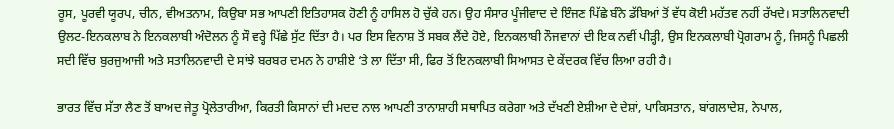ਰੂਸ, ਪੂਰਵੀ ਯੂਰਪ, ਚੀਨ, ਵੀਅਤਨਾਮ, ਕਿਉਬਾ ਸਭ ਆਪਣੀ ਇਤਿਹਾਸਕ ਹੋਣੀ ਨੂੰ ਹਾਸਿਲ ਹੋ ਚੁੱਕੇ ਹਨ। ਉਹ ਸੰਸਾਰ ਪੂੰਜੀਵਾਦ ਦੇ ਇੰਜਣ ਪਿੱਛੇ ਬੰਨੇ ਡੱਬਿਆਂ ਤੋਂ ਵੱਧ ਕੋਈ ਮਹੱਤਵ ਨਹੀਂ ਰੱਖਦੇ। ਸਤਾਲਿਨਵਾਦੀ ਉਲਟ-ਇਨਕਲਾਬ ਨੇ ਇਨਕਲਾਬੀ ਅੰਦੋਲਨ ਨੂੰ ਸੌ ਵਰ੍ਹੇ ਪਿੱਛੇ ਸੁੱਟ ਦਿੱਤਾ ਹੈ। ਪਰ ਇਸ ਵਿਨਾਸ਼ ਤੋਂ ਸਬਕ ਲੈਂਦੇ ਹੋਏ, ਇਨਕਲਾਬੀ ਨੌਜਵਾਨਾਂ ਦੀ ਇਕ ਨਵੀਂ ਪੀੜ੍ਹੀ, ਉਸ ਇਨਕਲਾਬੀ ਪ੍ਰੋਗਰਾਮ ਨੂੰ, ਜਿਸਨੂੰ ਪਿਛਲੀ ਸਦੀ ਵਿੱਚ ਬੁਰਜੁਆਜੀ ਅਤੇ ਸਤਾਲਿਨਵਾਦੀ ਦੇ ਸਾਂਝੇ ਬਰਬਰ ਦਮਨ ਨੇ ਹਾਸ਼ੀਏ ‘ਤੇ ਲਾ ਦਿੱਤਾ ਸੀ, ਫਿਰ ਤੋਂ ਇਨਕਲਾਬੀ ਸਿਆਸਤ ਦੇ ਕੇਂਦਰਕ ਵਿੱਚ ਲਿਆ ਰਹੀ ਹੈ।

ਭਾਰਤ ਵਿੱਚ ਸੱਤਾ ਲੈਣ ਤੋਂ ਬਾਅਦ ਜੇਤੂ ਪ੍ਰੋਲੇਤਾਰੀਆ, ਕਿਰਤੀ ਕਿਸਾਨਾਂ ਦੀ ਮਦਦ ਨਾਲ ਆਪਣੀ ਤਾਨਾਸ਼ਾਹੀ ਸਥਾਪਿਤ ਕਰੇਗਾ ਅਤੇ ਦੱਖਣੀ ਏਸ਼ੀਆ ਦੇ ਦੇਸ਼ਾਂ, ਪਾਕਿਸਤਾਨ, ਬਾਂਗਲਾਦੇਸ਼, ਨੇਪਾਲ,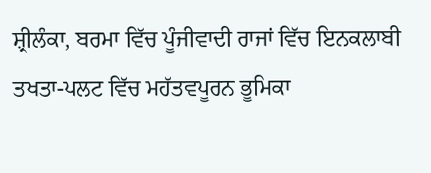ਸ਼੍ਰੀਲੰਕਾ, ਬਰਮਾ ਵਿੱਚ ਪੂੰਜੀਵਾਦੀ ਰਾਜਾਂ ਵਿੱਚ ਇਨਕਲਾਬੀ ਤਖਤਾ-ਪਲਟ ਵਿੱਚ ਮਹੱਤਵਪੂਰਨ ਭੂਮਿਕਾ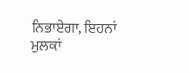ਨਿਭਾਏਗਾ, ਇਹਨਾਂ ਮੁਲਕਾਂ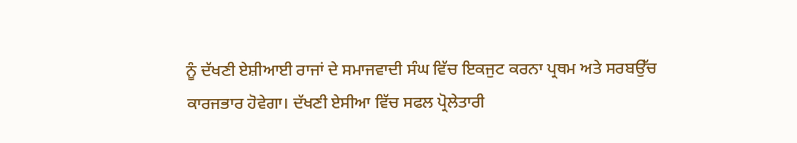ਨੂੰ ਦੱਖਣੀ ਏਸ਼ੀਆਈ ਰਾਜਾਂ ਦੇ ਸਮਾਜਵਾਦੀ ਸੰਘ ਵਿੱਚ ਇਕਜੁਟ ਕਰਨਾ ਪ੍ਰਥਮ ਅਤੇ ਸਰਬਉੱਚ ਕਾਰਜਭਾਰ ਹੋਵੇਗਾ। ਦੱਖਣੀ ਏਸੀਆ ਵਿੱਚ ਸਫਲ ਪ੍ਰੋਲੇਤਾਰੀ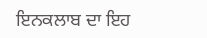ਇਨਕਲਾਬ ਦਾ ਇਹ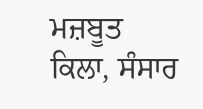ਮਜ਼ਬੂਤ ਕਿਲਾ, ਸੰਸਾਰ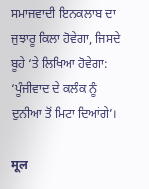ਸਮਾਜਵਾਦੀ ਇਨਕਲਾਬ ਦਾ ਜੁਝਾਰੂ ਕਿਲਾ ਹੋਵੇਗਾ, ਜਿਸਦੇ ਬੂਹੇ ‘ਤੇ ਲਿਖਿਆ ਹੋਵੇਗਾ: ‘ਪੂੰਜੀਵਾਦ ਦੇ ਕਲੰਕ ਨੂੰ ਦੁਨੀਆ ਤੋਂ ਮਿਟਾ ਦਿਆਂਗੇ’।

मूल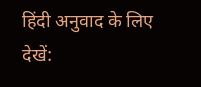हिंदी अनुवाद के लिए देखें: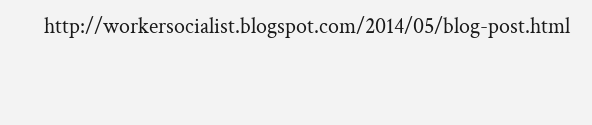http://workersocialist.blogspot.com/2014/05/blog-post.html